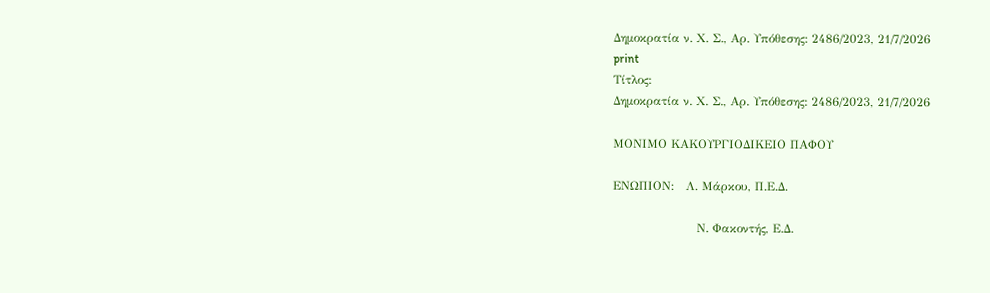Δημοκρατία ν. Χ. Σ., Αρ. Υπόθεσης: 2486/2023, 21/7/2026
print
Τίτλος:
Δημοκρατία ν. Χ. Σ., Αρ. Υπόθεσης: 2486/2023, 21/7/2026

ΜΟΝΙΜΟ ΚΑΚΟΥΡΓΙΟΔΙΚΕΙΟ ΠΑΦΟΥ

EΝΩΠΙΟΝ:   Λ. Μάρκου, Π.Ε.Δ.

                     Ν. Φακοντής, Ε.Δ.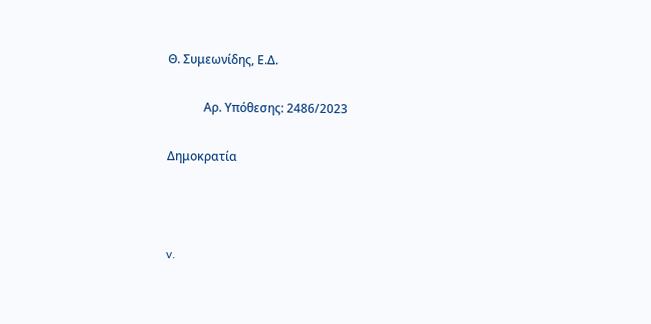Θ. Συμεωνίδης, Ε.Δ.

            Αρ. Υπόθεσης: 2486/2023

Δημοκρατία



v.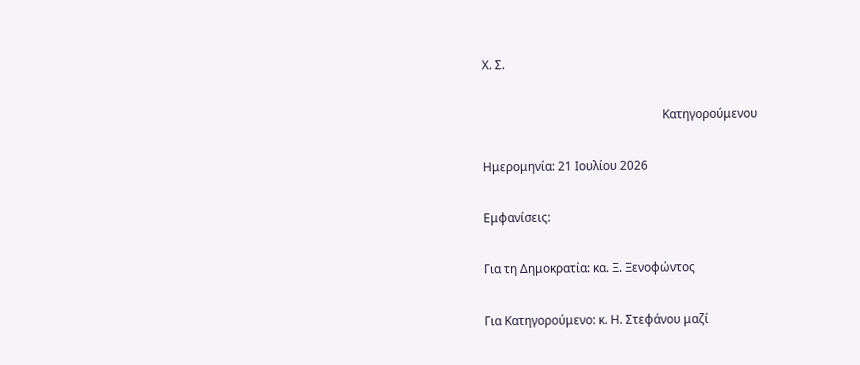Χ. Σ.

                                                            Κατηγορούμενου

Ημερομηνία: 21 Ιουλίου 2026

Εμφανίσεις:

Για τη Δημοκρατία: κα. Ξ. Ξενοφώντος

Για Κατηγορούμενο: κ. Η. Στεφάνου μαζί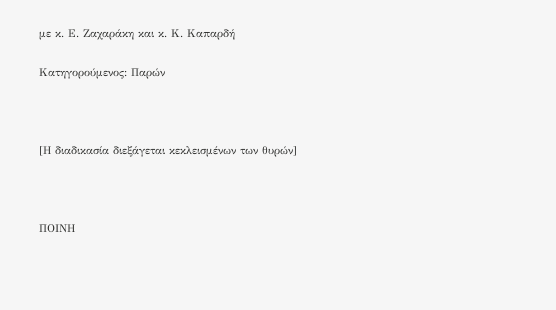με κ. Ε. Ζαχαράκη και κ. Κ. Καπαρδή

Κατηγορούμενος: Παρών



[Η διαδικασία διεξάγεται κεκλεισμένων των θυρών]



ΠΟΙΝΗ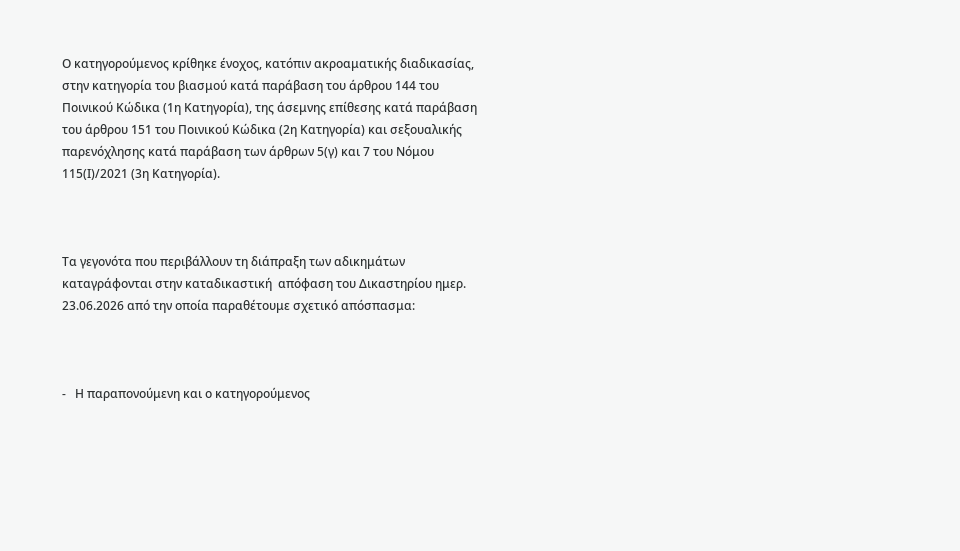Ο κατηγορούμενος κρίθηκε ένοχος, κατόπιν ακροαματικής διαδικασίας, στην κατηγορία του βιασμού κατά παράβαση του άρθρου 144 του Ποινικού Κώδικα (1η Κατηγορία), της άσεμνης επίθεσης κατά παράβαση του άρθρου 151 του Ποινικού Κώδικα (2η Κατηγορία) και σεξουαλικής παρενόχλησης κατά παράβαση των άρθρων 5(γ) και 7 του Νόμου 115(Ι)/2021 (3η Κατηγορία).



Τα γεγονότα που περιβάλλουν τη διάπραξη των αδικημάτων καταγράφονται στην καταδικαστική  απόφαση του Δικαστηρίου ημερ. 23.06.2026 από την οποία παραθέτουμε σχετικό απόσπασμα:



-   Η παραπονούμενη και ο κατηγορούμενος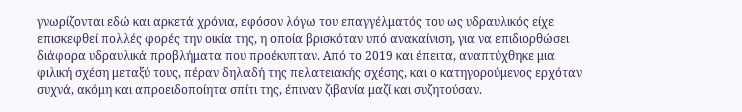γνωρίζονται εδώ και αρκετά χρόνια, εφόσον λόγω του επαγγέλματός του ως υδραυλικός είχε επισκεφθεί πολλές φορές την οικία της, η οποία βρισκόταν υπό ανακαίνιση, για να επιδιορθώσει διάφορα υδραυλικά προβλήματα που προέκυπταν. Από το 2019 και έπειτα, αναπτύχθηκε μια φιλική σχέση μεταξύ τους, πέραν δηλαδή της πελατειακής σχέσης, και ο κατηγορούμενος ερχόταν συχνά, ακόμη και απροειδοποίητα σπίτι της, έπιναν ζιβανία μαζί και συζητούσαν.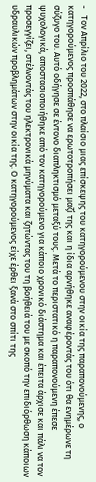-   Τον Απρίλιο του 2022, στο πλαίσιο μιας επίσκεψης του κατηγορούμενου στην οικία της παραπονούμενης, ο κατηγορούμενος προσπάθησε να ερωτοτροπήσει μαζί της και η ίδια αρνήθηκε αναφέροντάς του ότι θα ενημέρωνε τη σύζυγο του. Αυτό οδήγησε σε έντονο διαπληκτισμό μεταξύ τους. Μετά το περιστατικό η παραπονούμενη έπεσε ψυχολογικά, αποστασιοποιήθηκε από τον κατηγορούμενο για κάποιο χρονικό διάστημα και έπειτα άρχισε και πάλι να τον προσεγγίζει, στέλνοντάς του ηλεκτρονικά μηνύματα και ζητώντας του τη βοήθειά του με σκοπό την επιδιόρθωση κάποιων υδραυλικών προβλημάτων στην οικία της. Ο κατηγορούμενος είχε έρθει ξανά στο σπίτι της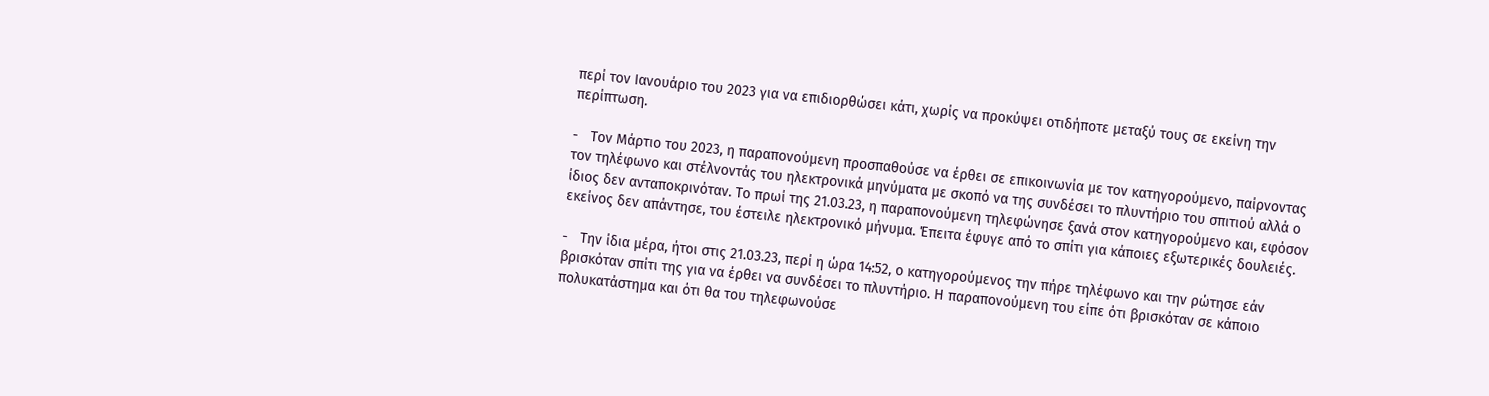περί τον Ιανουάριο του 2023 για να επιδιορθώσει κάτι, χωρίς να προκύψει οτιδήποτε μεταξύ τους σε εκείνη την περίπτωση.

-   Τον Μάρτιο του 2023, η παραπονούμενη προσπαθούσε να έρθει σε επικοινωνία με τον κατηγορούμενο, παίρνοντας τον τηλέφωνο και στέλνοντάς του ηλεκτρονικά μηνύματα με σκοπό να της συνδέσει το πλυντήριο του σπιτιού αλλά ο ίδιος δεν ανταποκρινόταν. Το πρωί της 21.03.23, η παραπονούμενη τηλεφώνησε ξανά στον κατηγορούμενο και, εφόσον εκείνος δεν απάντησε, του έστειλε ηλεκτρονικό μήνυμα. Έπειτα έφυγε από το σπίτι για κάποιες εξωτερικές δουλειές.

-   Την ίδια μέρα, ήτοι στις 21.03.23, περί η ώρα 14:52, ο κατηγορούμενος την πήρε τηλέφωνο και την ρώτησε εάν βρισκόταν σπίτι της για να έρθει να συνδέσει το πλυντήριο. Η παραπονούμενη του είπε ότι βρισκόταν σε κάποιο πολυκατάστημα και ότι θα του τηλεφωνούσε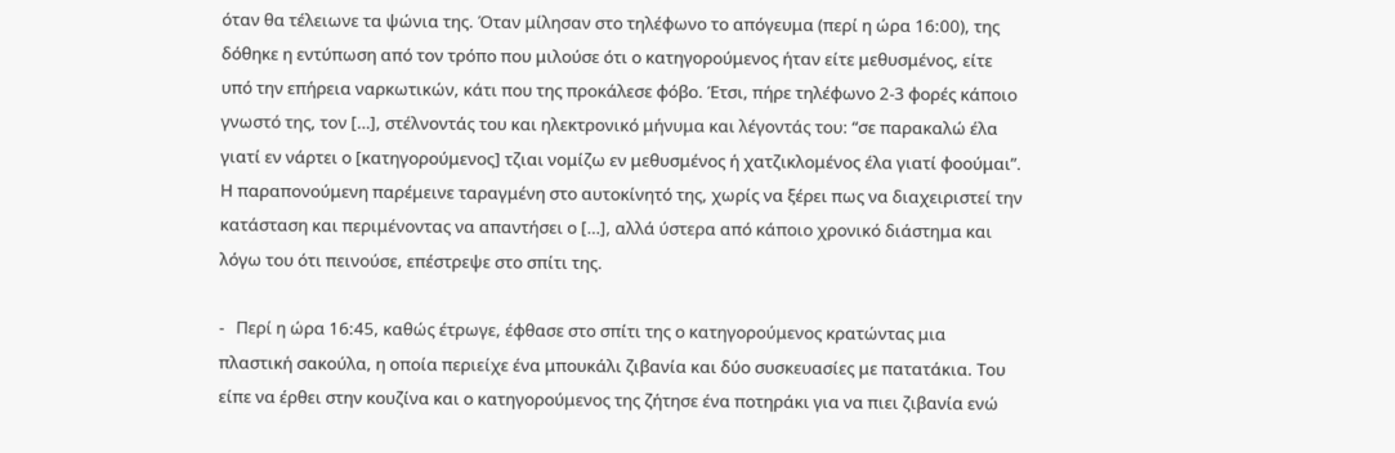όταν θα τέλειωνε τα ψώνια της. Όταν μίλησαν στο τηλέφωνο το απόγευμα (περί η ώρα 16:00), της δόθηκε η εντύπωση από τον τρόπο που μιλούσε ότι ο κατηγορούμενος ήταν είτε μεθυσμένος, είτε υπό την επήρεια ναρκωτικών, κάτι που της προκάλεσε φόβο. Έτσι, πήρε τηλέφωνο 2-3 φορές κάποιο γνωστό της, τον […], στέλνοντάς του και ηλεκτρονικό μήνυμα και λέγοντάς του: “σε παρακαλώ έλα γιατί εν νάρτει ο [κατηγορούμενος] τζιαι νομίζω εν μεθυσμένος ή χατζικλομένος έλα γιατί φοούμαι”. Η παραπονούμενη παρέμεινε ταραγμένη στο αυτοκίνητό της, χωρίς να ξέρει πως να διαχειριστεί την κατάσταση και περιμένοντας να απαντήσει ο […], αλλά ύστερα από κάποιο χρονικό διάστημα και λόγω του ότι πεινούσε, επέστρεψε στο σπίτι της.

-   Περί η ώρα 16:45, καθώς έτρωγε, έφθασε στο σπίτι της ο κατηγορούμενος κρατώντας μια πλαστική σακούλα, η οποία περιείχε ένα μπουκάλι ζιβανία και δύο συσκευασίες με πατατάκια. Του είπε να έρθει στην κουζίνα και ο κατηγορούμενος της ζήτησε ένα ποτηράκι για να πιει ζιβανία ενώ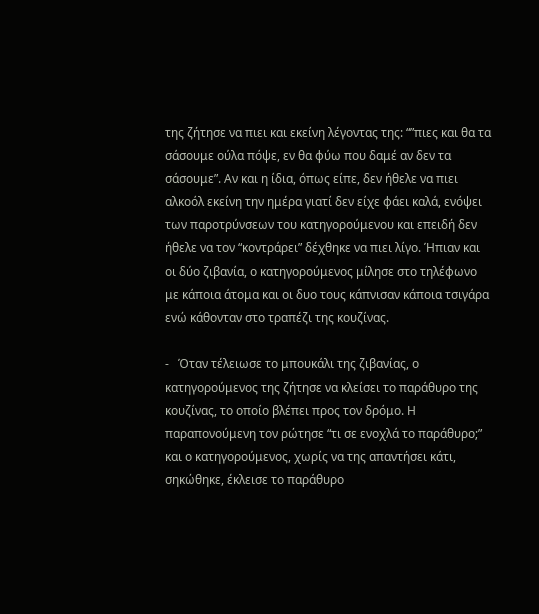της ζήτησε να πιει και εκείνη λέγοντας της: “”πιες και θα τα σάσουμε ούλα πόψε, εν θα φύω που δαμέ αν δεν τα σάσουμε”. Αν και η ίδια, όπως είπε, δεν ήθελε να πιει αλκοόλ εκείνη την ημέρα γιατί δεν είχε φάει καλά, ενόψει των παροτρύνσεων του κατηγορούμενου και επειδή δεν ήθελε να τον “κοντράρει” δέχθηκε να πιει λίγο. Ήπιαν και οι δύο ζιβανία, ο κατηγορούμενος μίλησε στο τηλέφωνο με κάποια άτομα και οι δυο τους κάπνισαν κάποια τσιγάρα ενώ κάθονταν στο τραπέζι της κουζίνας.

-   Όταν τέλειωσε το μπουκάλι της ζιβανίας, ο κατηγορούμενος της ζήτησε να κλείσει το παράθυρο της κουζίνας, το οποίο βλέπει προς τον δρόμο. Η παραπονούμενη τον ρώτησε “τι σε ενοχλά το παράθυρο;” και ο κατηγορούμενος, χωρίς να της απαντήσει κάτι, σηκώθηκε, έκλεισε το παράθυρο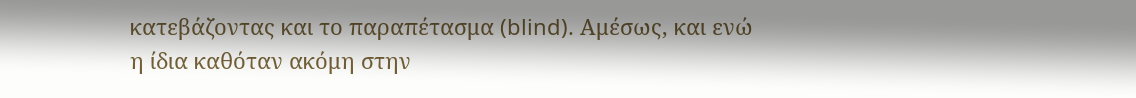κατεβάζοντας και το παραπέτασμα (blind). Αμέσως, και ενώ η ίδια καθόταν ακόμη στην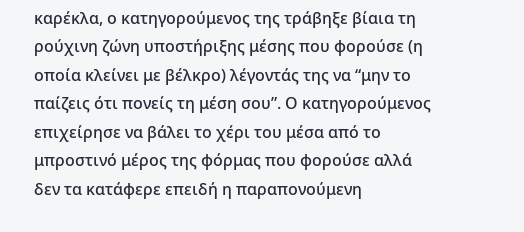καρέκλα, ο κατηγορούμενος της τράβηξε βίαια τη ρούχινη ζώνη υποστήριξης μέσης που φορούσε (η οποία κλείνει με βέλκρο) λέγοντάς της να “μην το παίζεις ότι πονείς τη μέση σου”. Ο κατηγορούμενος επιχείρησε να βάλει το χέρι του μέσα από το μπροστινό μέρος της φόρμας που φορούσε αλλά δεν τα κατάφερε επειδή η παραπονούμενη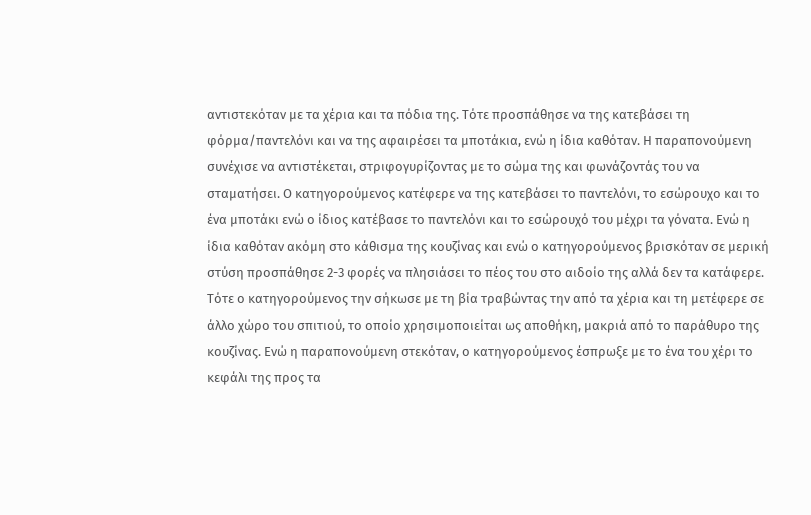αντιστεκόταν με τα χέρια και τα πόδια της. Τότε προσπάθησε να της κατεβάσει τη φόρμα/παντελόνι και να της αφαιρέσει τα μποτάκια, ενώ η ίδια καθόταν. Η παραπονούμενη συνέχισε να αντιστέκεται, στριφογυρίζοντας με το σώμα της και φωνάζοντάς του να σταματήσει. Ο κατηγορούμενος κατέφερε να της κατεβάσει το παντελόνι, το εσώρουχο και το ένα μποτάκι ενώ ο ίδιος κατέβασε το παντελόνι και το εσώρουχό του μέχρι τα γόνατα. Ενώ η ίδια καθόταν ακόμη στο κάθισμα της κουζίνας και ενώ ο κατηγορούμενος βρισκόταν σε μερική στύση προσπάθησε 2-3 φορές να πλησιάσει το πέος του στο αιδοίο της αλλά δεν τα κατάφερε. Τότε ο κατηγορούμενος την σήκωσε με τη βία τραβώντας την από τα χέρια και τη μετέφερε σε άλλο χώρο του σπιτιού, το οποίο χρησιμοποιείται ως αποθήκη, μακριά από το παράθυρο της κουζίνας. Ενώ η παραπονούμενη στεκόταν, ο κατηγορούμενος έσπρωξε με το ένα του χέρι το κεφάλι της προς τα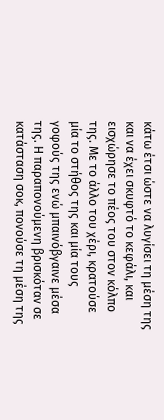κάτω έτσι ώστε να λυγίσει τη μέση της και να έχει σκυφτό το κεφάλι, και εισχώρησε το πέος του στον κόλπο της. Με το άλλο του χέρι, κρατούσε μία το στήθος της και μία τους γοφούς της ενώ μπαινόβγαινε μέσα της. Η παραπονούμενη βρισκόταν σε κατάσταση σοκ, πονούσε τη μέση της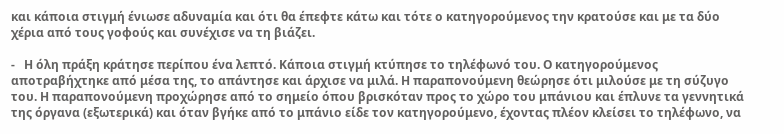και κάποια στιγμή ένιωσε αδυναμία και ότι θα έπεφτε κάτω και τότε ο κατηγορούμενος την κρατούσε και με τα δύο χέρια από τους γοφούς και συνέχισε να τη βιάζει.

-   Η όλη πράξη κράτησε περίπου ένα λεπτό. Κάποια στιγμή κτύπησε το τηλέφωνό του. Ο κατηγορούμενος αποτραβήχτηκε από μέσα της, το απάντησε και άρχισε να μιλά. Η παραπονούμενη θεώρησε ότι μιλούσε με τη σύζυγο του. Η παραπονούμενη προχώρησε από το σημείο όπου βρισκόταν προς το χώρο του μπάνιου και έπλυνε τα γεννητικά της όργανα (εξωτερικά) και όταν βγήκε από το μπάνιο είδε τον κατηγορούμενο, έχοντας πλέον κλείσει το τηλέφωνο, να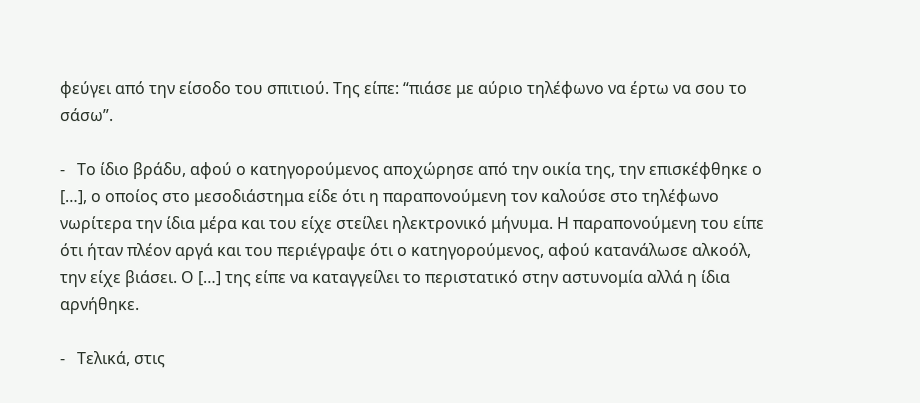φεύγει από την είσοδο του σπιτιού. Της είπε: “πιάσε με αύριο τηλέφωνο να έρτω να σου το σάσω”.

-   Το ίδιο βράδυ, αφού ο κατηγορούμενος αποχώρησε από την οικία της, την επισκέφθηκε ο […], ο οποίος στο μεσοδιάστημα είδε ότι η παραπονούμενη τον καλούσε στο τηλέφωνο νωρίτερα την ίδια μέρα και του είχε στείλει ηλεκτρονικό μήνυμα. Η παραπονούμενη του είπε ότι ήταν πλέον αργά και του περιέγραψε ότι ο κατηγορούμενος, αφού κατανάλωσε αλκοόλ, την είχε βιάσει. Ο […] της είπε να καταγγείλει το περιστατικό στην αστυνομία αλλά η ίδια αρνήθηκε.

-   Τελικά, στις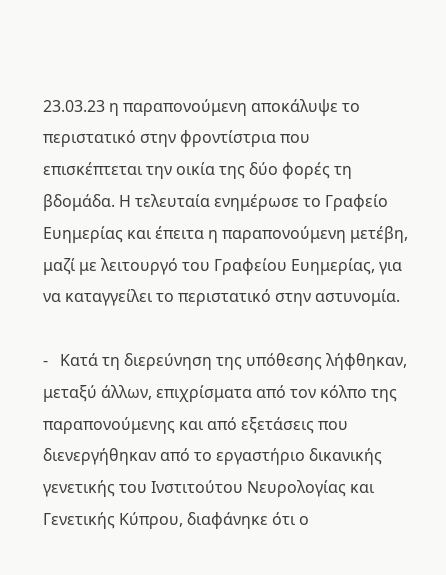23.03.23 η παραπονούμενη αποκάλυψε το περιστατικό στην φροντίστρια που επισκέπτεται την οικία της δύο φορές τη βδομάδα. Η τελευταία ενημέρωσε το Γραφείο Ευημερίας και έπειτα η παραπονούμενη μετέβη, μαζί με λειτουργό του Γραφείου Ευημερίας, για να καταγγείλει το περιστατικό στην αστυνομία.

-   Κατά τη διερεύνηση της υπόθεσης λήφθηκαν, μεταξύ άλλων, επιχρίσματα από τον κόλπο της παραπονούμενης και από εξετάσεις που διενεργήθηκαν από το εργαστήριο δικανικής γενετικής του Ινστιτούτου Νευρολογίας και Γενετικής Κύπρου, διαφάνηκε ότι ο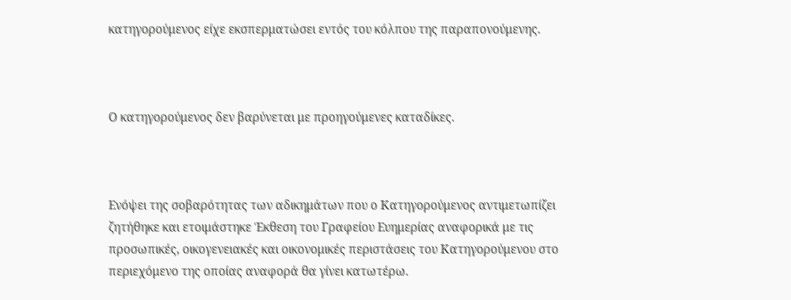κατηγορούμενος είχε εκσπερματώσει εντός του κόλπου της παραπονούμενης.



Ο κατηγορούμενος δεν βαρύνεται με προηγούμενες καταδίκες.



Ενόψει της σοβαρότητας των αδικημάτων που ο Κατηγορούμενος αντιμετωπίζει ζητήθηκε και ετοιμάστηκε Έκθεση του Γραφείου Ευημερίας αναφορικά με τις προσωπικές, οικογενειακές και οικονομικές περιστάσεις του Κατηγορούμενου στο περιεχόμενο της οποίας αναφορά θα γίνει κατωτέρω.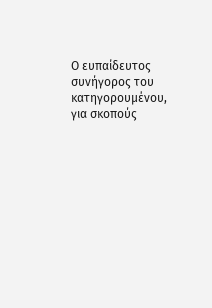Ο ευπαίδευτος συνήγορος του κατηγορουμένου, για σκοπούς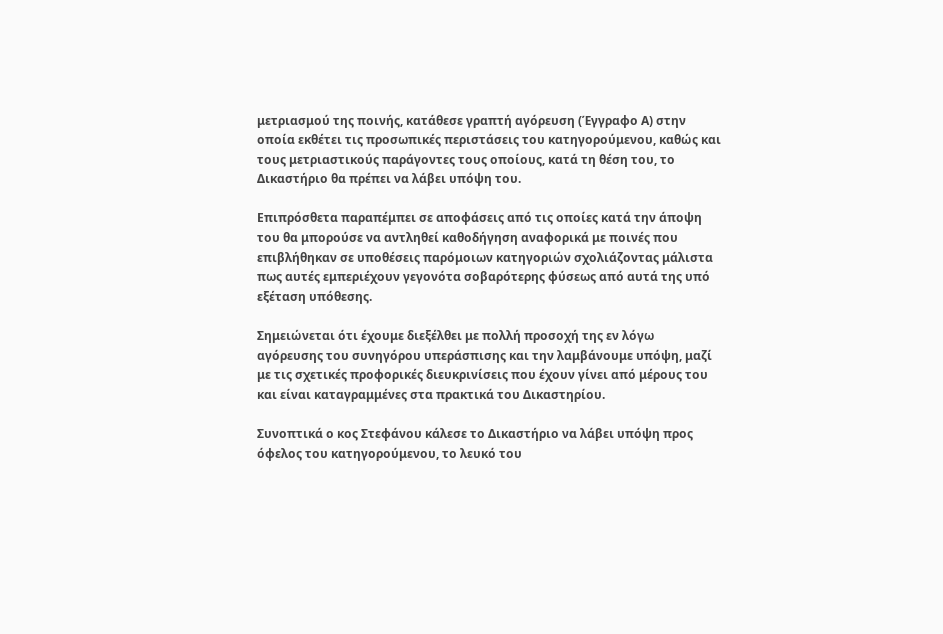μετριασμού της ποινής, κατάθεσε γραπτή αγόρευση (Έγγραφο Α) στην οποία εκθέτει τις προσωπικές περιστάσεις του κατηγορούμενου, καθώς και τους μετριαστικούς παράγοντες τους οποίους, κατά τη θέση του, το Δικαστήριο θα πρέπει να λάβει υπόψη του.

Επιπρόσθετα παραπέμπει σε αποφάσεις από τις οποίες κατά την άποψη του θα μπορούσε να αντληθεί καθοδήγηση αναφορικά με ποινές που επιβλήθηκαν σε υποθέσεις παρόμοιων κατηγοριών σχολιάζοντας μάλιστα πως αυτές εμπεριέχουν γεγονότα σοβαρότερης φύσεως από αυτά της υπό εξέταση υπόθεσης.

Σημειώνεται ότι έχουμε διεξέλθει με πολλή προσοχή της εν λόγω αγόρευσης του συνηγόρου υπεράσπισης και την λαμβάνουμε υπόψη, μαζί με τις σχετικές προφορικές διευκρινίσεις που έχουν γίνει από μέρους του και είναι καταγραμμένες στα πρακτικά του Δικαστηρίου.

Συνοπτικά ο κος Στεφάνου κάλεσε το Δικαστήριο να λάβει υπόψη προς όφελος του κατηγορούμενου, το λευκό του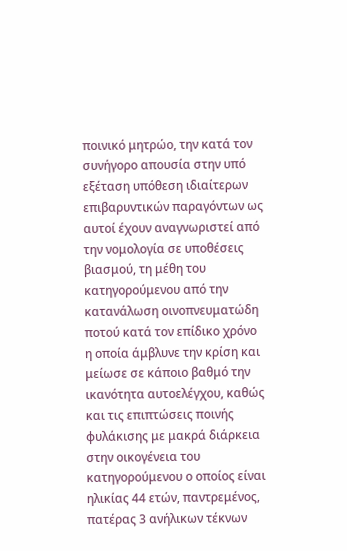ποινικό μητρώο, την κατά τον συνήγορο απουσία στην υπό εξέταση υπόθεση ιδιαίτερων επιβαρυντικών παραγόντων ως αυτοί έχουν αναγνωριστεί από την νομολογία σε υποθέσεις βιασμού, τη μέθη του κατηγορούμενου από την κατανάλωση οινοπνευματώδη ποτού κατά τον επίδικο χρόνο η οποία άμβλυνε την κρίση και μείωσε σε κάποιο βαθμό την ικανότητα αυτοελέγχου, καθώς και τις επιπτώσεις ποινής φυλάκισης με μακρά διάρκεια στην οικογένεια του κατηγορούμενου ο οποίος είναι ηλικίας 44 ετών, παντρεμένος, πατέρας 3 ανήλικων τέκνων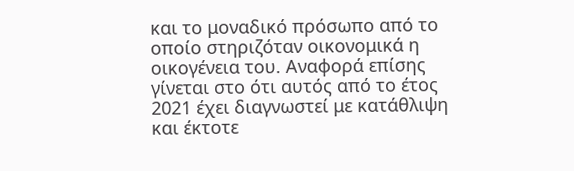και το μοναδικό πρόσωπο από το οποίο στηριζόταν οικονομικά η οικογένεια του. Αναφορά επίσης γίνεται στο ότι αυτός από το έτος 2021 έχει διαγνωστεί με κατάθλιψη και έκτοτε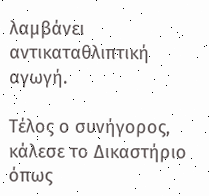λαμβάνει αντικαταθλιπτική αγωγή.

Τέλος ο συνήγορος, κάλεσε το Δικαστήριο όπως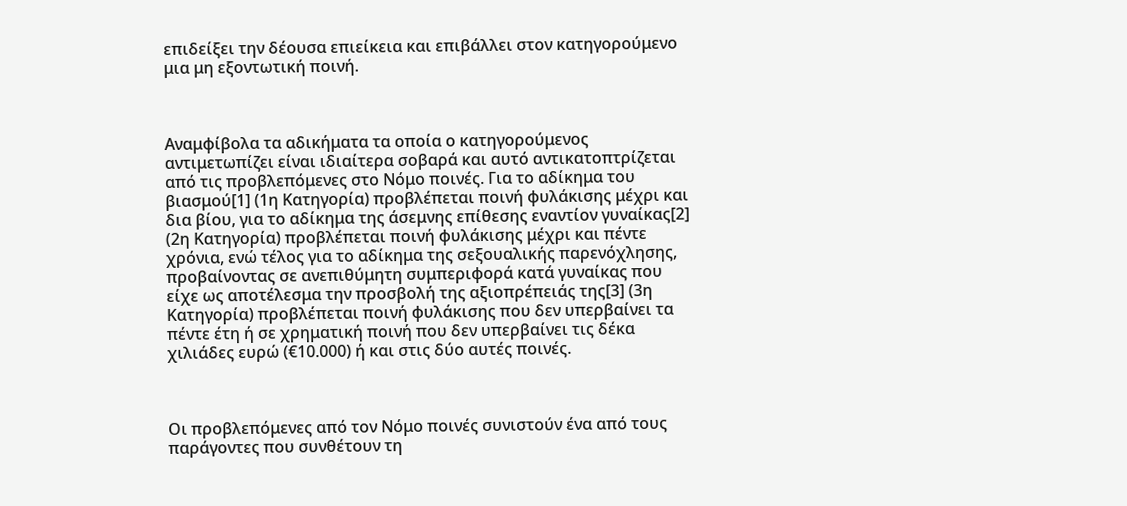επιδείξει την δέουσα επιείκεια και επιβάλλει στον κατηγορούμενο μια μη εξοντωτική ποινή.



Αναμφίβολα τα αδικήματα τα οποία ο κατηγορούμενος αντιμετωπίζει είναι ιδιαίτερα σοβαρά και αυτό αντικατοπτρίζεται από τις προβλεπόμενες στο Νόμο ποινές. Για το αδίκημα του βιασμού[1] (1η Κατηγορία) προβλέπεται ποινή φυλάκισης μέχρι και δια βίου, για το αδίκημα της άσεμνης επίθεσης εναντίον γυναίκας[2] (2η Κατηγορία) προβλέπεται ποινή φυλάκισης μέχρι και πέντε χρόνια, ενώ τέλος για το αδίκημα της σεξουαλικής παρενόχλησης, προβαίνοντας σε ανεπιθύμητη συμπεριφορά κατά γυναίκας που είχε ως αποτέλεσμα την προσβολή της αξιοπρέπειάς της[3] (3η Κατηγορία) προβλέπεται ποινή φυλάκισης που δεν υπερβαίνει τα πέντε έτη ή σε χρηματική ποινή που δεν υπερβαίνει τις δέκα χιλιάδες ευρώ (€10.000) ή και στις δύο αυτές ποινές.



Οι προβλεπόμενες από τον Νόμο ποινές συνιστούν ένα από τους παράγοντες που συνθέτουν τη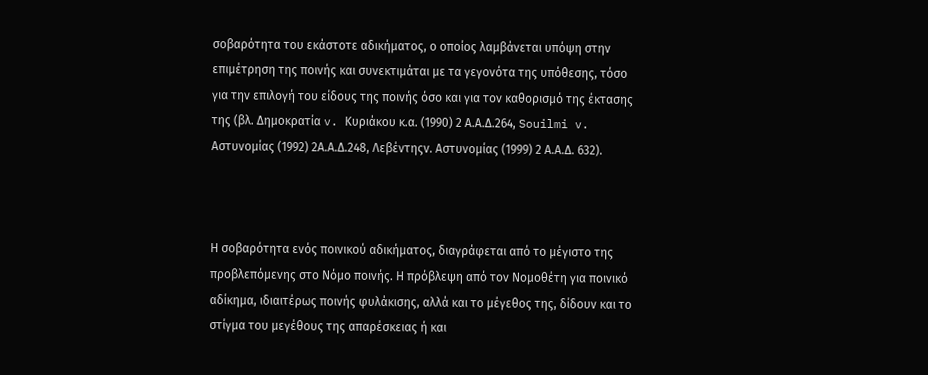σοβαρότητα του εκάστοτε αδικήματος, ο οποίος λαμβάνεται υπόψη στην επιμέτρηση της ποινής και συνεκτιμάται με τα γεγονότα της υπόθεσης, τόσο για την επιλογή του είδους της ποινής όσο και για τον καθορισμό της έκτασης της (βλ. Δημοκρατία v. Kυριάκου κ.α. (1990) 2 Α.Α.Δ.264, Souilmi v. Aστυνομίας (1992) 2Α.Α.Δ.248, Λεβέντηςv. Αστυνομίας (1999) 2 Α.Α.Δ. 632).



Η σοβαρότητα ενός ποινικού αδικήματος, διαγράφεται από το μέγιστο της προβλεπόμενης στο Νόμο ποινής. Η πρόβλεψη από τον Νομοθέτη για ποινικό αδίκημα, ιδιαιτέρως ποινής φυλάκισης, αλλά και το μέγεθος της, δίδουν και το στίγμα του μεγέθους της απαρέσκειας ή και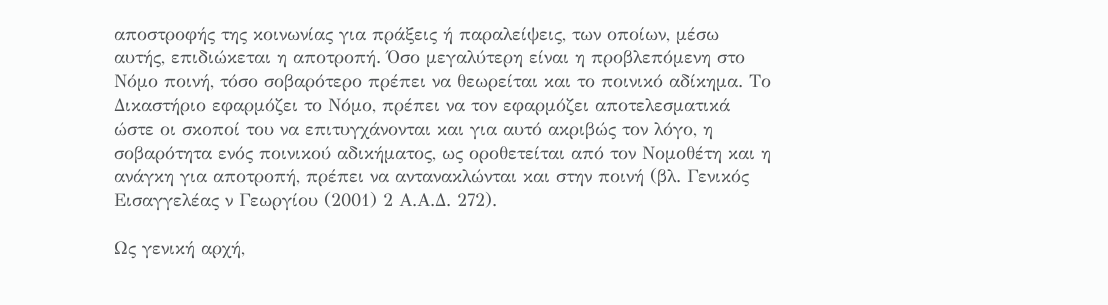αποστροφής της κοινωνίας για πράξεις ή παραλείψεις, των οποίων, μέσω αυτής, επιδιώκεται η αποτροπή. Όσο μεγαλύτερη είναι η προβλεπόμενη στο Νόμο ποινή, τόσο σοβαρότερο πρέπει να θεωρείται και το ποινικό αδίκημα. Το Δικαστήριο εφαρμόζει το Νόμο, πρέπει να τον εφαρμόζει αποτελεσματικά ώστε οι σκοποί του να επιτυγχάνονται και για αυτό ακριβώς τον λόγο, η σοβαρότητα ενός ποινικού αδικήματος, ως οροθετείται από τον Νομοθέτη και η ανάγκη για αποτροπή, πρέπει να αντανακλώνται και στην ποινή (βλ. Γενικός Εισαγγελέας ν Γεωργίου (2001) 2 Α.Α.Δ. 272).

Ως γενική αρχή,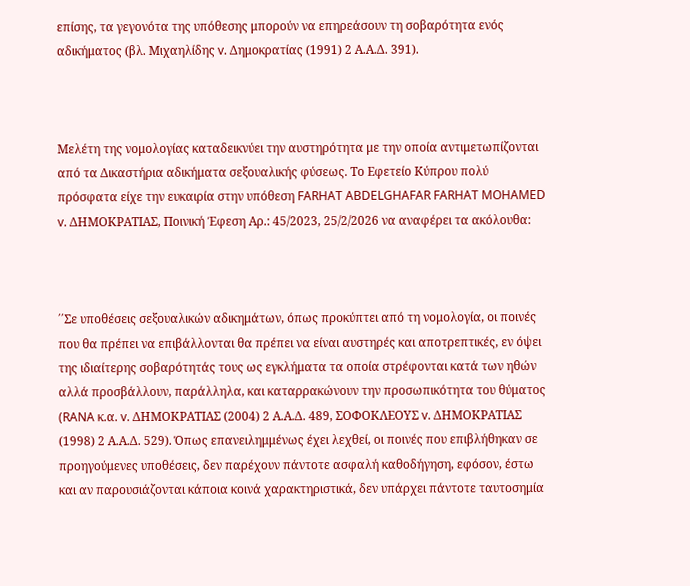επίσης, τα γεγονότα της υπόθεσης μπορούν να επηρεάσουν τη σοβαρότητα ενός αδικήματος (βλ. Μιχαηλίδης v. Δημοκρατίας (1991) 2 Α.Α.Δ. 391).



Μελέτη της νομολογίας καταδεικνύει την αυστηρότητα με την οποία αντιμετωπίζονται από τα Δικαστήρια αδικήματα σεξουαλικής φύσεως. Το Εφετείο Κύπρου πολύ πρόσφατα είχε την ευκαιρία στην υπόθεση FARHAT ABDELGHAFAR FARHAT MOHAMED v. ΔΗΜΟΚΡΑΤΙΑΣ, Ποινική Έφεση Αρ.: 45/2023, 25/2/2026 να αναφέρει τα ακόλουθα:



΄΄Σε υποθέσεις σεξουαλικών αδικημάτων, όπως προκύπτει από τη νομολογία, οι ποινές που θα πρέπει να επιβάλλονται θα πρέπει να είναι αυστηρές και αποτρεπτικές, εν όψει της ιδιαίτερης σοβαρότητάς τους ως εγκλήματα τα οποία στρέφονται κατά των ηθών αλλά προσβάλλουν, παράλληλα, και καταρρακώνουν την προσωπικότητα του θύματος (RANA κ.α. v. ΔΗΜΟΚΡΑΤΙΑΣ (2004) 2 Α.Α.Δ. 489, ΣΟΦΟΚΛΕΟΥΣ v. ΔΗΜΟΚΡΑΤΙΑΣ (1998) 2 Α.Α.Δ. 529). Όπως επανειλημμένως έχει λεχθεί, οι ποινές που επιβλήθηκαν σε προηγούμενες υποθέσεις, δεν παρέχουν πάντοτε ασφαλή καθοδήγηση, εφόσον, έστω και αν παρουσιάζονται κάποια κοινά χαρακτηριστικά, δεν υπάρχει πάντοτε ταυτοσημία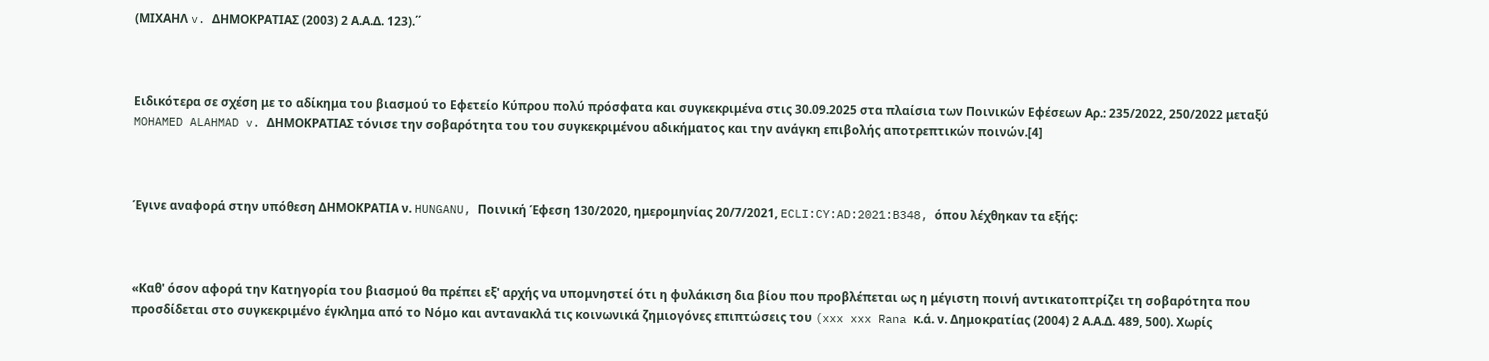(ΜΙΧΑΗΛ v. ΔΗΜΟΚΡΑΤΙΑΣ (2003) 2 Α.Α.Δ. 123).΄΄



Ειδικότερα σε σχέση με το αδίκημα του βιασμού το Eφετείο Κύπρου πολύ πρόσφατα και συγκεκριμένα στις 30.09.2025 στα πλαίσια των Ποινικών Εφέσεων Αρ.: 235/2022, 250/2022 μεταξύ MOHAMED ALAHMAD v. ΔΗΜΟΚΡΑΤΙΑΣ τόνισε την σοβαρότητα του του συγκεκριμένου αδικήματος και την ανάγκη επιβολής αποτρεπτικών ποινών.[4]



Έγινε αναφορά στην υπόθεση ΔΗΜΟΚΡΑΤΙΑ ν. HUNGANU, Ποινική Έφεση 130/2020, ημερομηνίας 20/7/2021, ECLI:CY:AD:2021:B348, όπου λέχθηκαν τα εξής:



«Καθ' όσον αφορά την Κατηγορία του βιασμού θα πρέπει εξ' αρχής να υπομνηστεί ότι η φυλάκιση δια βίου που προβλέπεται ως η μέγιστη ποινή αντικατοπτρίζει τη σοβαρότητα που προσδίδεται στο συγκεκριμένο έγκλημα από το Νόμο και αντανακλά τις κοινωνικά ζημιογόνες επιπτώσεις του (xxx xxx Rana κ.ά. ν. Δημοκρατίας (2004) 2 Α.Α.Δ. 489, 500). Χωρίς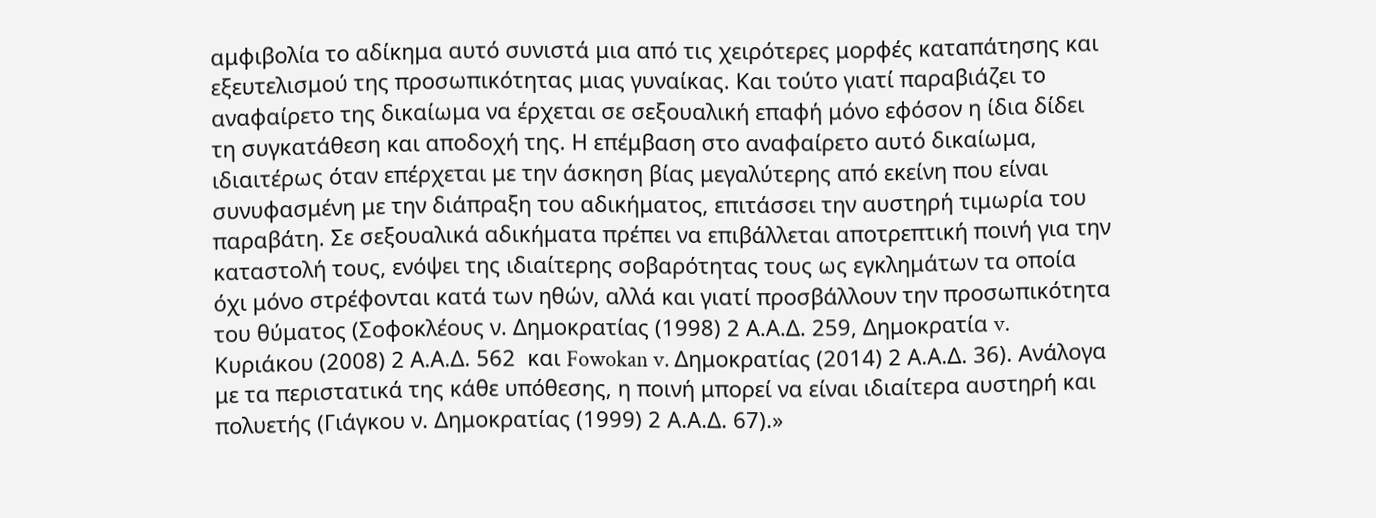αμφιβολία το αδίκημα αυτό συνιστά μια από τις χειρότερες μορφές καταπάτησης και εξευτελισμού της προσωπικότητας μιας γυναίκας. Και τούτο γιατί παραβιάζει το αναφαίρετο της δικαίωμα να έρχεται σε σεξουαλική επαφή μόνο εφόσον η ίδια δίδει τη συγκατάθεση και αποδοχή της. Η επέμβαση στο αναφαίρετο αυτό δικαίωμα, ιδιαιτέρως όταν επέρχεται με την άσκηση βίας μεγαλύτερης από εκείνη που είναι συνυφασμένη με την διάπραξη του αδικήματος, επιτάσσει την αυστηρή τιμωρία του παραβάτη. Σε σεξουαλικά αδικήματα πρέπει να επιβάλλεται αποτρεπτική ποινή για την καταστολή τους, ενόψει της ιδιαίτερης σοβαρότητας τους ως εγκλημάτων τα οποία όχι μόνο στρέφονται κατά των ηθών, αλλά και γιατί προσβάλλουν την προσωπικότητα του θύματος (Σοφοκλέους ν. Δημοκρατίας (1998) 2 Α.Α.Δ. 259, Δημοκρατία v. Κυριάκου (2008) 2 Α.Α.Δ. 562  και Fowokan v. Δημοκρατίας (2014) 2 Α.Α.Δ. 36). Ανάλογα με τα περιστατικά της κάθε υπόθεσης, η ποινή μπορεί να είναι ιδιαίτερα αυστηρή και πολυετής (Γιάγκου ν. Δημοκρατίας (1999) 2 Α.Α.Δ. 67).»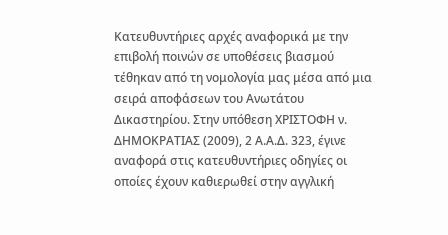Κατευθυντήριες αρχές αναφορικά με την επιβολή ποινών σε υποθέσεις βιασμού τέθηκαν από τη νομολογία μας μέσα από μια σειρά αποφάσεων του Ανωτάτου Δικαστηρίου. Στην υπόθεση ΧΡΙΣΤΟΦΗ ν. ΔΗΜΟΚΡΑΤΙΑΣ (2009), 2 Α.Α.Δ. 323, έγινε αναφορά στις κατευθυντήριες οδηγίες οι οποίες έχουν καθιερωθεί στην αγγλική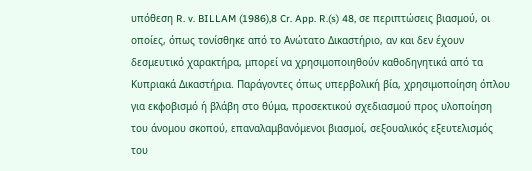υπόθεση R. v. BILLAM (1986),8 Cr. App. R.(s) 48, σε περιπτώσεις βιασμού, οι οποίες, όπως τονίσθηκε από το Ανώτατο Δικαστήριο, αν και δεν έχουν δεσμευτικό χαρακτήρα, μπορεί να χρησιμοποιηθούν καθοδηγητικά από τα Κυπριακά Δικαστήρια. Παράγοντες όπως υπερβολική βία, χρησιμοποίηση όπλου για εκφοβισμό ή βλάβη στο θύμα, προσεκτικού σχεδιασμού προς υλοποίηση του άνομου σκοπού, επαναλαμβανόμενοι βιασμοί, σεξουαλικός εξευτελισμός του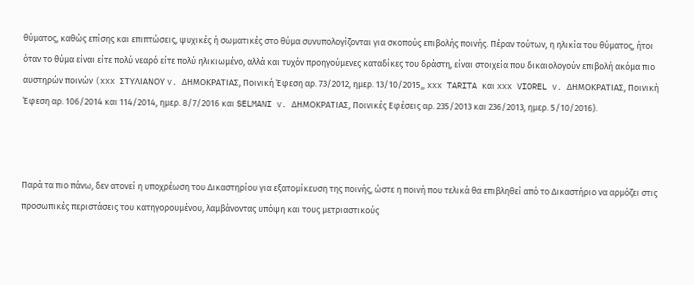θύματος, καθώς επίσης και επιπτώσεις, ψυχικές ή σωματικές στο θύμα συνυπολογίζονται για σκοπούς επιβολής ποινής. Πέραν τούτων, η ηλικία του θύματος, ήτοι όταν το θύμα είναι είτε πολύ νεαρό είτε πολύ ηλικιωμένο, αλλά και τυχόν προηγούμενες καταδίκες του δράστη, είναι στοιχεία που δικαιολογούν επιβολή ακόμα πιο αυστηρών ποινών (xxx ΣΤΥΛΙΑΝΟΥ v. ΔΗΜΟΚΡΑΤΙΑΣ, Ποινική Έφεση αρ. 73/2012, ημερ. 13/10/2015,, xxx TARITA και xxx VIOREL v. ΔΗΜΟΚΡΑΤΙΑΣ, Ποινική Έφεση αρ. 106/2014 και 114/2014, ημερ. 8/7/2016 και SELMANI v. ΔΗΜΟΚΡΑΤΙΑΣ, Ποινικές Εφέσεις αρ. 235/2013 και 236/2013, ημερ. 5/10/2016).



Παρά τα πιο πάνω, δεν ατονεί η υποχρέωση του Δικαστηρίου για εξατομίκευση της ποινής, ώστε η ποινή που τελικά θα επιβληθεί από το Δικαστήριο να αρμόζει στις προσωπικές περιστάσεις του κατηγορουμένου, λαμβάνοντας υπόψη και τους μετριαστικούς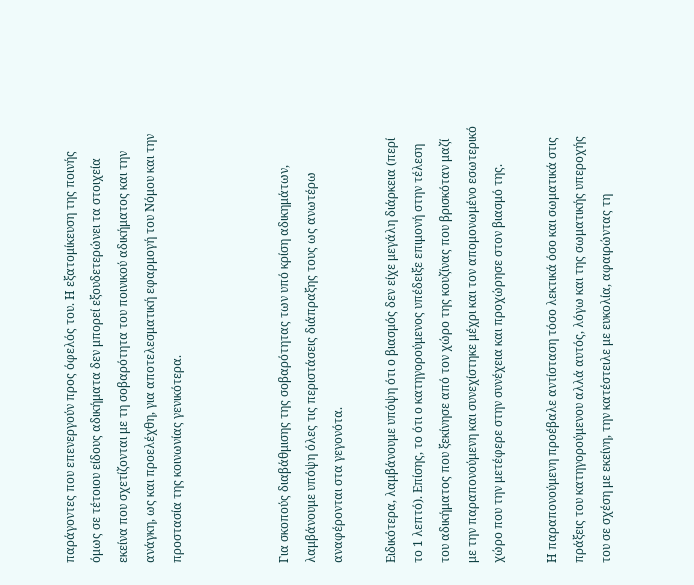παράγοντες που επενεργούν προς όφελός του. Η εξατομίκευση της ποινής όμως σε τέτοιου είδους αδικήματα δεν μπορεί εξουδετερώνει τα στοιχεία εκείνα που σχετίζονται με τη σοβαρότητα του ποινικού αδικήματος και την ανάγκη, ως και προελέχθη, για αποτελεσματική εφαρμογή του Νόμου και την προστασία της κοινωνίας γενικότερα.



Για σκοπούς διαβάθμισης της σοβαρότητας των υπό κρίση αδικημάτων, λαμβάνουμε υπόψη όλες τις περιστάσεις διάπραξης τους ως ανωτέρω αναφέρονται στα γεγονότα.

Ειδικότερα, λαμβάνουμε υπόψη ότι ο βιασμός δεν είχε μεγάλη διάρκεια (περί το 1 λεπτό). Επίσης, το ότι ο κατηγορούμενος υπέδειξε επιμονή στην τέλεση του αδικήματος που ξεκίνησε από τον χώρο της κουζίνας που βρισκόταν μαζί με την παραπονούμενη και συνεχίστηκε μέχρι και τον απομονωμένο εσωτερικό χώρο που την μετέφερε στην συνέχεια και προχώρησε στον βιασμό της.

Η παραπονούμενη προέβαλε αντίσταση τόσο λεκτικά όσο και σωματικά στις πράξεις του κατηγορούμενου αλλά αυτός, λόγω και της σωματικής υπεροχής του σε σχέση με εκείνη, την κατέστειλε με ευκολία, αφαιρώντας τη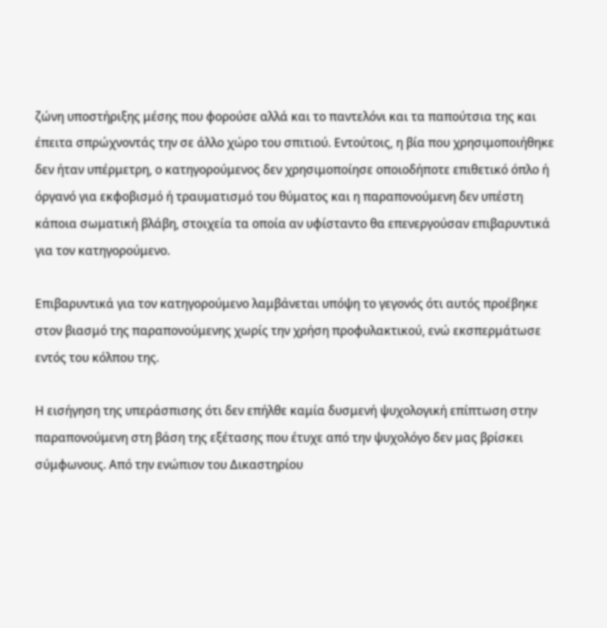ζώνη υποστήριξης μέσης που φορούσε αλλά και το παντελόνι και τα παπούτσια της και έπειτα σπρώχνοντάς την σε άλλο χώρο του σπιτιού. Εντούτοις, η βία που χρησιμοποιήθηκε δεν ήταν υπέρμετρη, ο κατηγορούμενος δεν χρησιμοποίησε οποιοδήποτε επιθετικό όπλο ή όργανό για εκφοβισμό ή τραυματισμό του θύματος και η παραπονούμενη δεν υπέστη κάποια σωματική βλάβη, στοιχεία τα οποία αν υφίσταντο θα επενεργούσαν επιβαρυντικά για τον κατηγορούμενο.

Eπιβαρυντικά για τον κατηγορούμενο λαμβάνεται υπόψη το γεγονός ότι αυτός προέβηκε στον βιασμό της παραπονούμενης χωρίς την χρήση προφυλακτικού, ενώ εκσπερμάτωσε εντός του κόλπου της.

Η εισήγηση της υπεράσπισης ότι δεν επήλθε καμία δυσμενή ψυχολογική επίπτωση στην παραπονούμενη στη βάση της εξέτασης που έτυχε από την ψυχολόγο δεν μας βρίσκει σύμφωνους. Από την ενώπιον του Δικαστηρίου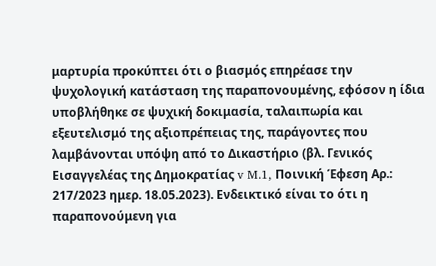μαρτυρία προκύπτει ότι ο βιασμός επηρέασε την ψυχολογική κατάσταση της παραπονουμένης, εφόσον η ίδια υποβλήθηκε σε ψυχική δοκιμασία, ταλαιπωρία και εξευτελισμό της αξιοπρέπειας της, παράγοντες που λαμβάνονται υπόψη από το Δικαστήριο (βλ. Γενικός Εισαγγελέας της Δημοκρατίας v M.1, Ποινική Έφεση Αρ.: 217/2023 ημερ. 18.05.2023). Ενδεικτικό είναι το ότι η παραπονούμενη για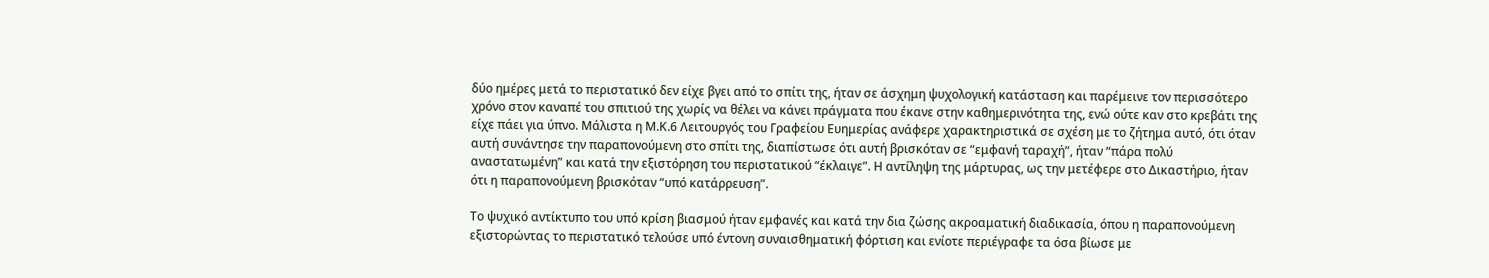δύο ημέρες μετά το περιστατικό δεν είχε βγει από το σπίτι της, ήταν σε άσχημη ψυχολογική κατάσταση και παρέμεινε τον περισσότερο χρόνο στον καναπέ του σπιτιού της χωρίς να θέλει να κάνει πράγματα που έκανε στην καθημερινότητα της, ενώ ούτε καν στο κρεβάτι της είχε πάει για ύπνο. Μάλιστα η Μ.Κ.6 Λειτουργός του Γραφείου Ευημερίας ανάφερε χαρακτηριστικά σε σχέση με το ζήτημα αυτό, ότι όταν αυτή συνάντησε την παραπονούμενη στο σπίτι της, διαπίστωσε ότι αυτή βρισκόταν σε “εμφανή ταραχή”, ήταν “πάρα πολύ αναστατωμένη” και κατά την εξιστόρηση του περιστατικού “έκλαιγε”. Η αντίληψη της μάρτυρας, ως την μετέφερε στο Δικαστήριο, ήταν ότι η παραπονούμενη βρισκόταν “υπό κατάρρευση”.

Το ψυχικό αντίκτυπο του υπό κρίση βιασμού ήταν εμφανές και κατά την δια ζώσης ακροαματική διαδικασία, όπου η παραπονούμενη εξιστορώντας το περιστατικό τελούσε υπό έντονη συναισθηματική φόρτιση και ενίοτε περιέγραφε τα όσα βίωσε με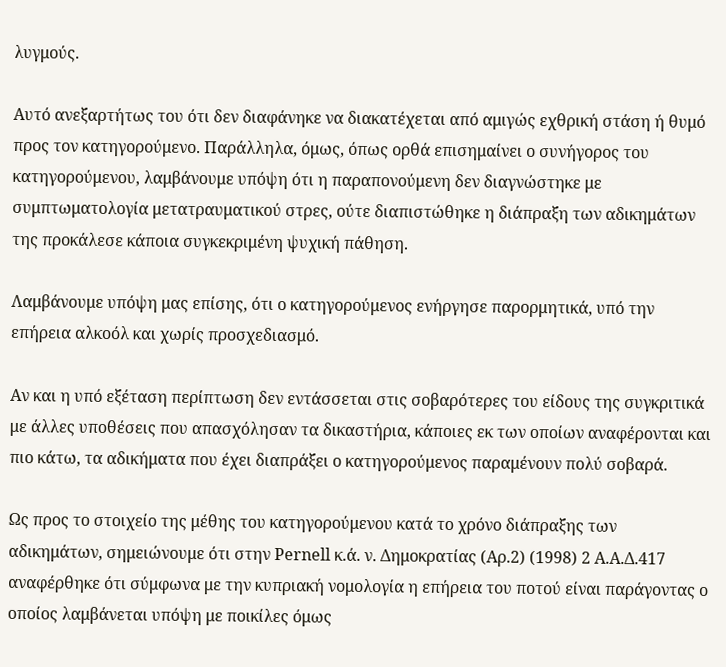λυγμούς.

Αυτό ανεξαρτήτως του ότι δεν διαφάνηκε να διακατέχεται από αμιγώς εχθρική στάση ή θυμό προς τον κατηγορούμενο. Παράλληλα, όμως, όπως ορθά επισημαίνει ο συνήγορος του κατηγορούμενου, λαμβάνουμε υπόψη ότι η παραπονούμενη δεν διαγνώστηκε με συμπτωματολογία μετατραυματικού στρες, ούτε διαπιστώθηκε η διάπραξη των αδικημάτων της προκάλεσε κάποια συγκεκριμένη ψυχική πάθηση.

Λαμβάνουμε υπόψη μας επίσης, ότι ο κατηγορούμενος ενήργησε παρορμητικά, υπό την επήρεια αλκοόλ και χωρίς προσχεδιασμό.

Αν και η υπό εξέταση περίπτωση δεν εντάσσεται στις σοβαρότερες του είδους της συγκριτικά με άλλες υποθέσεις που απασχόλησαν τα δικαστήρια, κάποιες εκ των οποίων αναφέρονται και πιο κάτω, τα αδικήματα που έχει διαπράξει ο κατηγορούμενος παραμένουν πολύ σοβαρά.

Ως προς το στοιχείο της μέθης του κατηγορούμενου κατά το χρόνο διάπραξης των αδικημάτων, σημειώνουμε ότι στην Pernell κ.ά. ν. Δημοκρατίας (Αρ.2) (1998) 2 Α.Α.Δ.417 αναφέρθηκε ότι σύμφωνα με την κυπριακή νομολογία η επήρεια του ποτού είναι παράγοντας ο οποίος λαμβάνεται υπόψη με ποικίλες όμως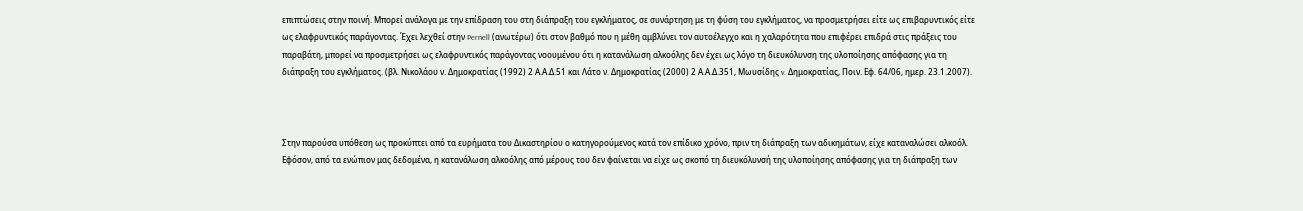επιπτώσεις στην ποινή. Μπορεί ανάλογα με την επίδραση του στη διάπραξη του εγκλήματος, σε συνάρτηση με τη φύση του εγκλήματος, να προσμετρήσει είτε ως επιβαρυντικός είτε ως ελαφρυντικός παράγοντας. Έχει λεχθεί στην Pernell (ανωτέρω) ότι στον βαθμό που η μέθη αμβλύνει τον αυτοέλεγχο και η χαλαρότητα που επιφέρει επιδρά στις πράξεις του παραβάτη, μπορεί να προσμετρήσει ως ελαφρυντικός παράγοντας νοουμένου ότι η κατανάλωση αλκοόλης δεν έχει ως λόγο τη διευκόλυνση της υλοποίησης απόφασης για τη διάπραξη του εγκλήματος. (βλ. Νικολάου ν. Δημοκρατίας (1992) 2 Α.Α.Δ.51 και Λάτο ν. Δημοκρατίας (2000) 2 Α.Α.Δ.351, Μωυσίδης v. Δημοκρατίας, Ποιν. Εφ. 64/06, ημερ. 23.1.2007).



Στην παρούσα υπόθεση ως προκύπτει από τα ευρήματα του Δικαστηρίου ο κατηγορούμενος κατά τον επίδικο χρόνο, πριν τη διάπραξη των αδικημάτων, είχε καταναλώσει αλκοόλ. Εφόσον, από τα ενώπιον μας δεδομένα, η κατανάλωση αλκοόλης από μέρους του δεν φαίνεται να είχε ως σκοπό τη διευκόλυνσή της υλοποίησης απόφασης για τη διάπραξη των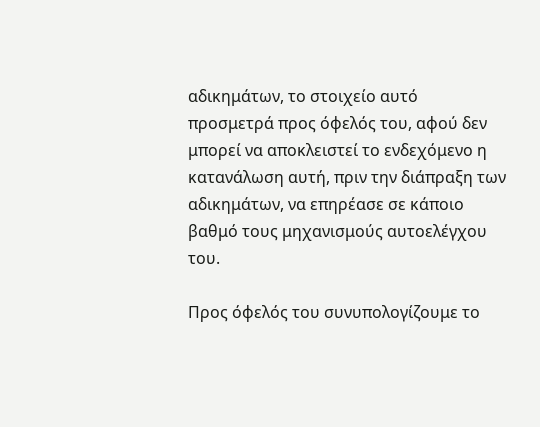αδικημάτων, το στοιχείο αυτό προσμετρά προς όφελός του, αφού δεν μπορεί να αποκλειστεί το ενδεχόμενο η κατανάλωση αυτή, πριν την διάπραξη των αδικημάτων, να επηρέασε σε κάποιο βαθμό τους μηχανισμούς αυτοελέγχου του.

Προς όφελός του συνυπολογίζουμε το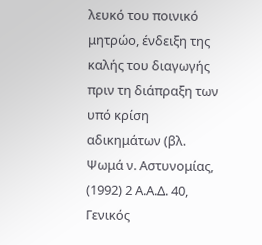λευκό του ποινικό μητρώο, ένδειξη της καλής του διαγωγής πριν τη διάπραξη των υπό κρίση αδικημάτων (βλ. Ψωμά ν. Αστυνομίας, (1992) 2 Α.Α.Δ. 40, Γενικός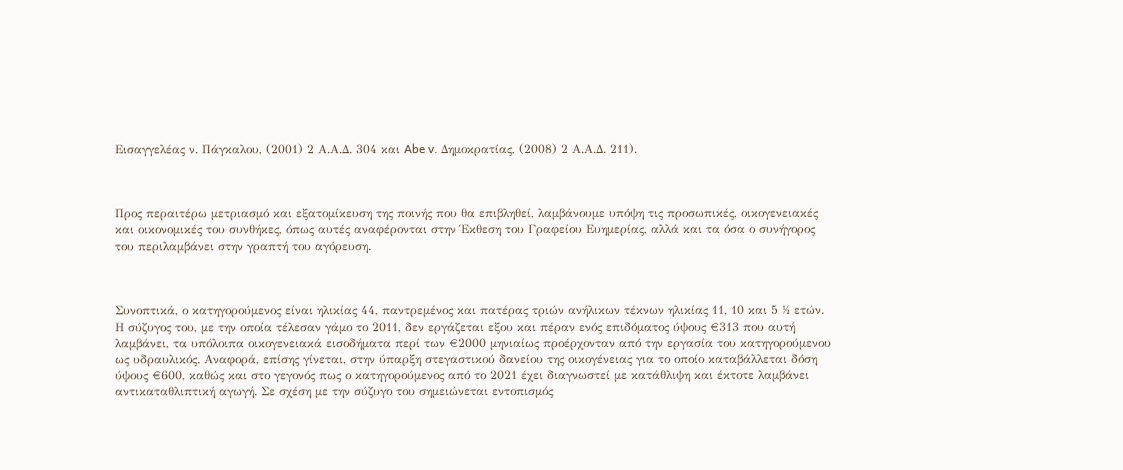Εισαγγελέας ν. Πάγκαλου, (2001) 2 Α.Α.Δ. 304 και Abe v. Δημοκρατίας, (2008) 2 Α.Α.Δ. 211).



Προς περαιτέρω μετριασμό και εξατομίκευση της ποινής που θα επιβληθεί, λαμβάνουμε υπόψη τις προσωπικές, οικογενειακές και οικονομικές του συνθήκες, όπως αυτές αναφέρονται στην Έκθεση του Γραφείου Ευημερίας, αλλά και τα όσα ο συνήγορος του περιλαμβάνει στην γραπτή του αγόρευση.



Συνοπτικά, ο κατηγορούμενος είναι ηλικίας 44, παντρεμένος και πατέρας τριών ανήλικων τέκνων ηλικίας 11, 10 και 5 ½ ετών. Η σύζυγος του, με την οποία τέλεσαν γάμο το 2011, δεν εργάζεται εξου και πέραν ενός επιδόματος ύψους €313 που αυτή λαμβάνει, τα υπόλοιπα οικογενειακά εισοδήματα περί των €2000 μηνιαίως προέρχονταν από την εργασία του κατηγορούμενου ως υδραυλικός. Αναφορά, επίσης γίνεται, στην ύπαρξη στεγαστικού δανείου της οικογένειας για το οποίο καταβάλλεται δόση ύψους €600, καθώς και στο γεγονός πως ο κατηγορούμενος από το 2021 έχει διαγνωστεί με κατάθλιψη και έκτοτε λαμβάνει αντικαταθλιπτική αγωγή. Σε σχέση με την σύζυγο του σημειώνεται εντοπισμός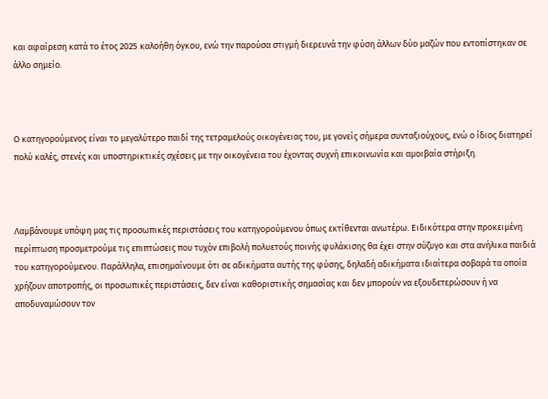και αφαίρεση κατά το έτος 2025 καλοήθη όγκου, ενώ την παρούσα στιγμή διερευνά την φύση άλλων δύο μαζών που εντοπίστηκαν σε άλλο σημείο.



Ο κατηγορούμενος είναι το μεγαλύτερο παιδί της τετραμελούς οικογένειας του, με γονείς σήμερα συνταξιούχους, ενώ ο ίδιος διατηρεί πολύ καλές, στενές και υποστηρικτικές σχέσεις με την οικογένεια του έχοντας συχνή επικοινωνία και αμοιβαία στήριξη.



Λαμβάνουμε υπόψη μας τις προσωπικές περιστάσεις του κατηγορούμενου όπως εκτίθενται ανωτέρω. Ειδικότερα στην προκειμένη περίπτωση προσμετρούμε τις επιπτώσεις που τυχόν επιβολή πολυετούς ποινής φυλάκισης θα έχει στην σύζυγο και στα ανήλικα παιδιά του κατηγορούμενου. Παράλληλα, επισημαίνουμε ότι σε αδικήματα αυτής της φύσης, δηλαδή αδικήματα ιδιαίτερα σοβαρά τα οποία χρήζουν αποτροπής, οι προσωπικές περιστάσεις, δεν είναι καθοριστικής σημασίας και δεν μπορούν να εξουδετερώσουν ή να αποδυναμώσουν τον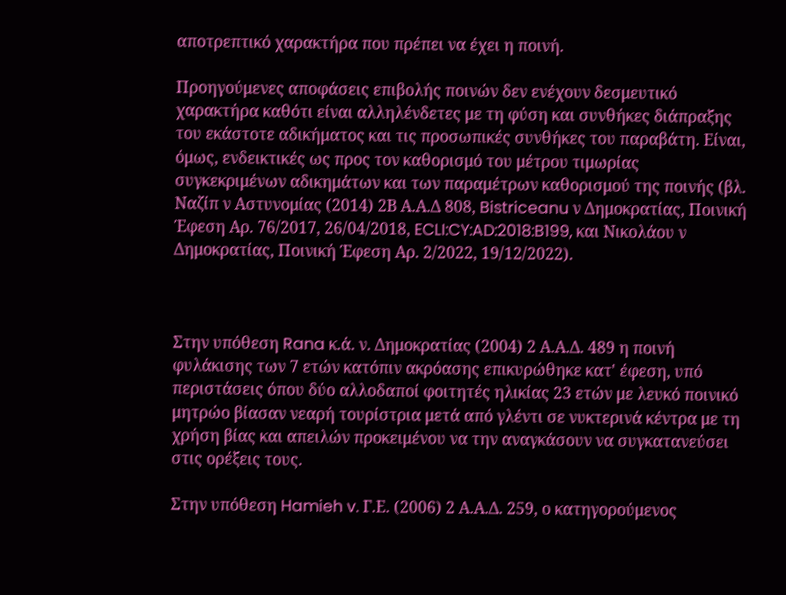αποτρεπτικό χαρακτήρα που πρέπει να έχει η ποινή.

Προηγούμενες αποφάσεις επιβολής ποινών δεν ενέχουν δεσμευτικό χαρακτήρα καθότι είναι αλληλένδετες με τη φύση και συνθήκες διάπραξης του εκάστοτε αδικήματος και τις προσωπικές συνθήκες του παραβάτη. Είναι, όμως, ενδεικτικές ως προς τον καθορισμό του μέτρου τιμωρίας συγκεκριμένων αδικημάτων και των παραμέτρων καθορισμού της ποινής (βλ. Ναζίπ ν Αστυνομίας (2014) 2Β Α.Α.Δ 808, Bistriceanu ν Δημοκρατίας, Ποινική Έφεση Αρ. 76/2017, 26/04/2018, ECLI:CY:AD:2018:B199, και Νικολάου ν Δημοκρατίας, Ποινική Έφεση Αρ. 2/2022, 19/12/2022).



Στην υπόθεση Rana κ.ά. ν. Δημοκρατίας (2004) 2 Α.Α.Δ. 489 η ποινή φυλάκισης των 7 ετών κατόπιν ακρόασης επικυρώθηκε κατ' έφεση, υπό περιστάσεις όπου δύο αλλοδαποί φοιτητές ηλικίας 23 ετών με λευκό ποινικό μητρώο βίασαν νεαρή τουρίστρια μετά από γλέντι σε νυκτερινά κέντρα με τη χρήση βίας και απειλών προκειμένου να την αναγκάσουν να συγκατανεύσει στις ορέξεις τους.

Στην υπόθεση Hamieh v. Γ.Ε. (2006) 2 Α.Α.Δ. 259, ο κατηγορούμενος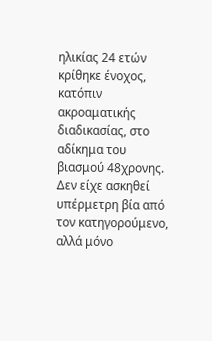ηλικίας 24 ετών κρίθηκε ένοχος, κατόπιν ακροαματικής διαδικασίας, στο αδίκημα του βιασμού 48χρονης. Δεν είχε ασκηθεί υπέρμετρη βία από τον κατηγορούμενο, αλλά μόνο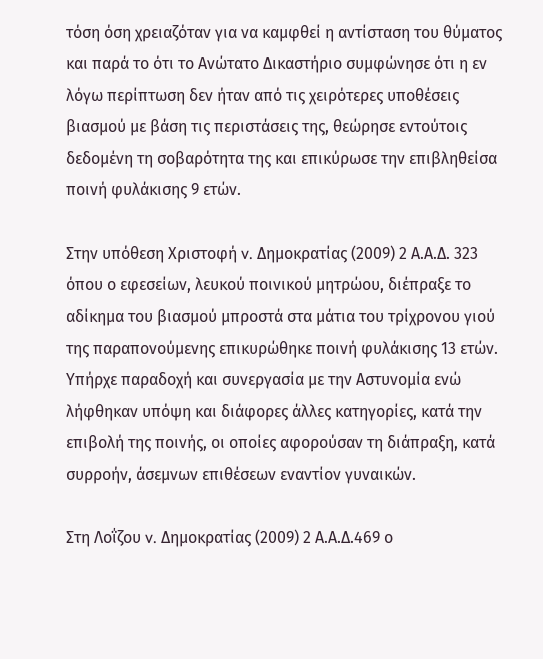τόση όση χρειαζόταν για να καμφθεί η αντίσταση του θύματος και παρά το ότι το Ανώτατο Δικαστήριο συμφώνησε ότι η εν λόγω περίπτωση δεν ήταν από τις χειρότερες υποθέσεις βιασμού με βάση τις περιστάσεις της, θεώρησε εντούτοις δεδομένη τη σοβαρότητα της και επικύρωσε την επιβληθείσα ποινή φυλάκισης 9 ετών.

Στην υπόθεση Χριστοφή v. Δημοκρατίας (2009) 2 Α.Α.Δ. 323 όπου ο εφεσείων, λευκού ποινικού μητρώου, διέπραξε το αδίκημα του βιασμού μπροστά στα μάτια του τρίχρονου γιού της παραπονούμενης επικυρώθηκε ποινή φυλάκισης 13 ετών. Υπήρχε παραδοχή και συνεργασία με την Αστυνομία ενώ λήφθηκαν υπόψη και διάφορες άλλες κατηγορίες, κατά την επιβολή της ποινής, οι οποίες αφορούσαν τη διάπραξη, κατά συρροήν, άσεμνων επιθέσεων εναντίον γυναικών.

Στη Λοΐζου v. Δημοκρατίας (2009) 2 Α.Α.Δ.469 ο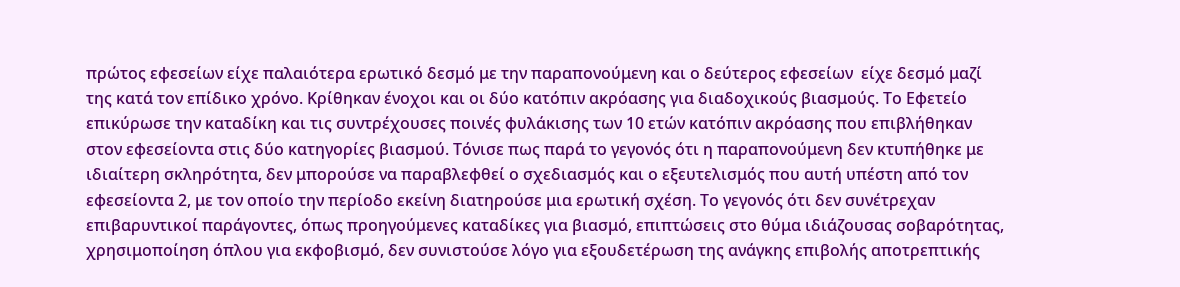πρώτος εφεσείων είχε παλαιότερα ερωτικό δεσμό με την παραπονούμενη και ο δεύτερος εφεσείων  είχε δεσμό μαζί της κατά τον επίδικο χρόνο. Κρίθηκαν ένοχοι και οι δύο κατόπιν ακρόασης για διαδοχικούς βιασμούς. Το Εφετείο επικύρωσε την καταδίκη και τις συντρέχουσες ποινές φυλάκισης των 10 ετών κατόπιν ακρόασης που επιβλήθηκαν στον εφεσείοντα στις δύο κατηγορίες βιασμού. Τόνισε πως παρά το γεγονός ότι η παραπονούμενη δεν κτυπήθηκε με ιδιαίτερη σκληρότητα, δεν μπορούσε να παραβλεφθεί ο σχεδιασμός και ο εξευτελισμός που αυτή υπέστη από τον εφεσείοντα 2, με τον οποίο την περίοδο εκείνη διατηρούσε μια ερωτική σχέση. Το γεγονός ότι δεν συνέτρεχαν επιβαρυντικοί παράγοντες, όπως προηγούμενες καταδίκες για βιασμό, επιπτώσεις στο θύμα ιδιάζουσας σοβαρότητας, χρησιμοποίηση όπλου για εκφοβισμό, δεν συνιστούσε λόγο για εξουδετέρωση της ανάγκης επιβολής αποτρεπτικής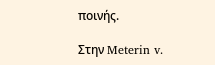ποινής.

Στην Meterin v.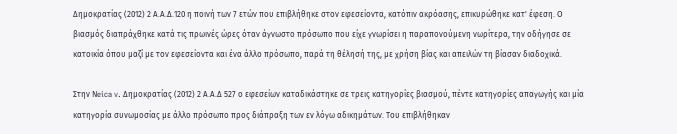Δημοκρατίας (2012) 2 Α.Α.Δ.120 η ποινή των 7 ετών που επιβλήθηκε στον εφεσείοντα, κατόπιν ακρόασης, επικυρώθηκε κατ' έφεση. Ο βιασμός διαπράχθηκε κατά τις πρωινές ώρες όταν άγνωστο πρόσωπο που είχε γνωρίσει η παραπονούμενη νωρίτερα, την οδήγησε σε κατοικία όπου μαζί με τον εφεσείοντα και ένα άλλο πρόσωπο, παρά τη θέλησή της, με χρήση βίας και απειλών τη βίασαν διαδοχικά.

Στην Νeica v. Δημοκρατίας (2012) 2 Α.Α.Δ 527 ο εφεσείων καταδικάστηκε σε τρεις κατηγορίες βιασμού, πέντε κατηγορίες απαγωγής και μία κατηγορία συνωμοσίας με άλλο πρόσωπο προς διάπραξη των εν λόγω αδικημάτων. Του επιβλήθηκαν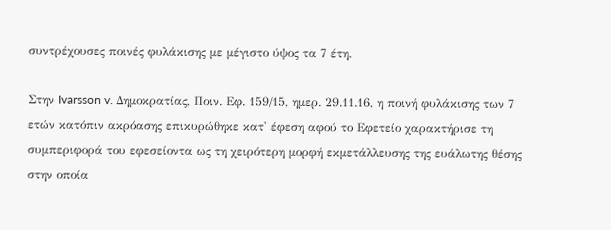συντρέχουσες ποινές φυλάκισης με μέγιστο ύψος τα 7 έτη.

Στην Ivarsson v. Δημοκρατίας, Ποιν. Εφ. 159/15, ημερ. 29.11.16, η ποινή φυλάκισης των 7 ετών κατόπιν ακρόασης επικυρώθηκε κατ' έφεση αφού το Εφετείο χαρακτήρισε τη συμπεριφορά του εφεσείοντα ως τη χειρότερη μορφή εκμετάλλευσης της ευάλωτης θέσης στην οποία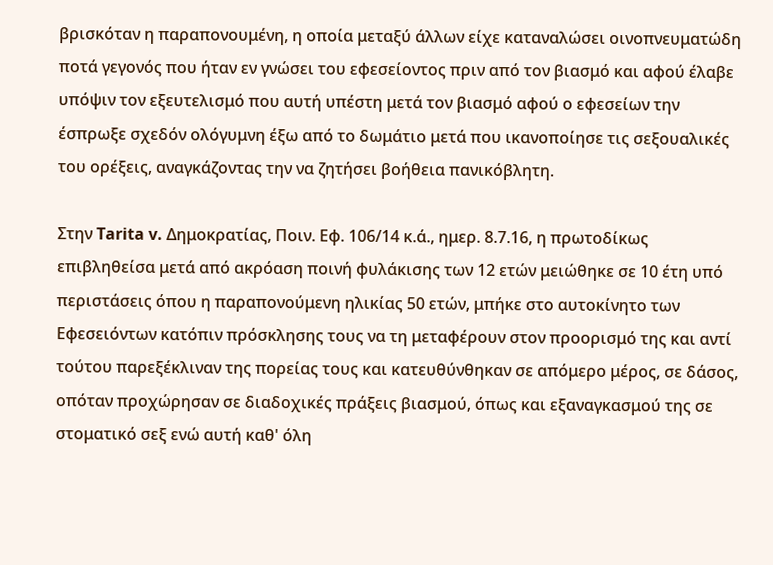βρισκόταν η παραπονουμένη, η οποία μεταξύ άλλων είχε καταναλώσει οινοπνευματώδη ποτά γεγονός που ήταν εν γνώσει του εφεσείοντος πριν από τον βιασμό και αφού έλαβε υπόψιν τον εξευτελισμό που αυτή υπέστη μετά τον βιασμό αφού ο εφεσείων την έσπρωξε σχεδόν ολόγυμνη έξω από το δωμάτιο μετά που ικανοποίησε τις σεξουαλικές του ορέξεις, αναγκάζοντας την να ζητήσει βοήθεια πανικόβλητη.

Στην Tarita v. Δημοκρατίας, Ποιν. Εφ. 106/14 κ.ά., ημερ. 8.7.16, η πρωτοδίκως επιβληθείσα μετά από ακρόαση ποινή φυλάκισης των 12 ετών μειώθηκε σε 10 έτη υπό περιστάσεις όπου η παραπονούμενη ηλικίας 50 ετών, μπήκε στο αυτοκίνητο των Εφεσειόντων κατόπιν πρόσκλησης τους να τη μεταφέρουν στον προορισμό της και αντί τούτου παρεξέκλιναν της πορείας τους και κατευθύνθηκαν σε απόμερο μέρος, σε δάσος, οπόταν προχώρησαν σε διαδοχικές πράξεις βιασμού, όπως και εξαναγκασμού της σε στοματικό σεξ ενώ αυτή καθ' όλη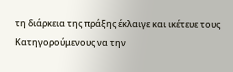τη διάρκεια της πράξης έκλαιγε και ικέτευε τους Κατηγορoύμενους να την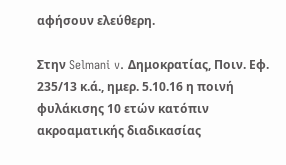αφήσουν ελεύθερη.

Στην Selmani v. Δημοκρατίας, Ποιν. Εφ. 235/13 κ.ά., ημερ. 5.10.16 η ποινή φυλάκισης 10 ετών κατόπιν ακροαματικής διαδικασίας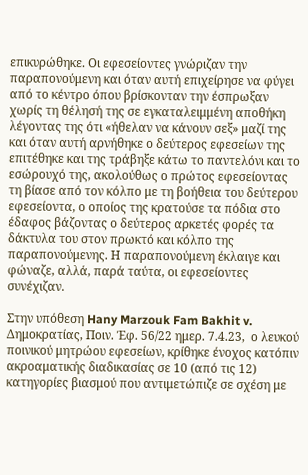επικυρώθηκε. Οι εφεσείοντες γνώριζαν την παραπονούμενη και όταν αυτή επιχείρησε να φύγει από το κέντρο όπου βρίσκονταν την έσπρωξαν χωρίς τη θέλησή της σε εγκαταλειμμένη αποθήκη λέγοντας της ότι «ήθελαν να κάνουν σεξ» μαζί της και όταν αυτή αρνήθηκε ο δεύτερος εφεσείων της επιτέθηκε και της τράβηξε κάτω το παντελόνι και το εσώρουχό της, ακολούθως ο πρώτος εφεσείοντας τη βίασε από τον κόλπο με τη βοήθεια του δεύτερου εφεσείοντα, ο οποίος της κρατούσε τα πόδια στο έδαφος βάζοντας ο δεύτερος αρκετές φορές τα δάκτυλα του στον πρωκτό και κόλπο της παραπονούμενης. Η παραπονούμενη έκλαιγε και φώναζε, αλλά, παρά ταύτα, οι εφεσείοντες συνέχιζαν.

Στην υπόθεση Hany Marzouk Fam Bakhit v. Δημοκρατίας, Ποιν. Έφ. 56/22 ημερ. 7.4.23,  ο λευκού ποινικού μητρώου εφεσείων, κρίθηκε ένοχος κατόπιν ακροαματικής διαδικασίας σε 10 (από τις 12) κατηγορίες βιασμού που αντιμετώπιζε σε σχέση με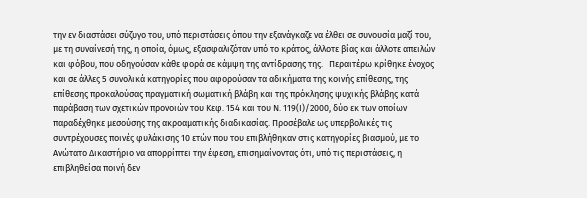την εν διαστάσει σύζυγο του, υπό περιστάσεις όπου την εξανάγκαζε να έλθει σε συνουσία μαζί του, με τη συναίνεσή της, η οποία, όμως, εξασφαλιζόταν υπό το κράτος, άλλοτε βίας και άλλοτε απειλών και φόβου, που οδηγούσαν κάθε φορά σε κάμψη της αντίδρασης της.   Περαιτέρω κρίθηκε ένοχος και σε άλλες 5 συνολικά κατηγορίες που αφορούσαν τα αδικήματα της κοινής επίθεσης, της επίθεσης προκαλούσας πραγματική σωματική βλάβη και της πρόκλησης ψυχικής βλάβης κατά παράβαση των σχετικών προνοιών του Κεφ. 154 και του Ν. 119(Ι)/2000, δύο εκ των οποίων παραδέχθηκε μεσούσης της ακροαματικής διαδικασίας. Προσέβαλε ως υπερβολικές τις συντρέχουσες ποινές φυλάκισης 10 ετών που του επιβλήθηκαν στις κατηγορίες βιασμού, με το Ανώτατο Δικαστήριο να απορρίπτει την έφεση, επισημαίνοντας ότι, υπό τις περιστάσεις, η επιβληθείσα ποινή δεν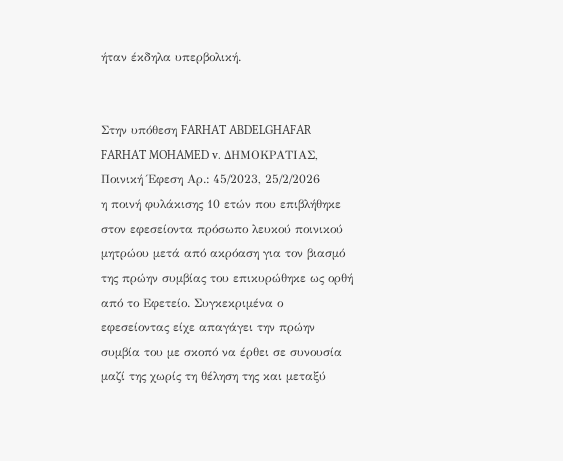ήταν έκδηλα υπερβολική.


Στην υπόθεση FARHAT ABDELGHAFAR FARHAT MOHAMED v. ΔΗΜΟΚΡΑΤΙΑΣ, Ποινική Έφεση Αρ.: 45/2023, 25/2/2026
η ποινή φυλάκισης 10 ετών που επιβλήθηκε στον εφεσείοντα πρόσωπο λευκού ποινικού μητρώου μετά από ακρόαση για τον βιασμό της πρώην συμβίας του επικυρώθηκε ως ορθή από το Εφετείο. Συγκεκριμένα ο εφεσείοντας είχε απαγάγει την πρώην συμβία του με σκοπό να έρθει σε συνουσία μαζί της χωρίς τη θέληση της και μεταξύ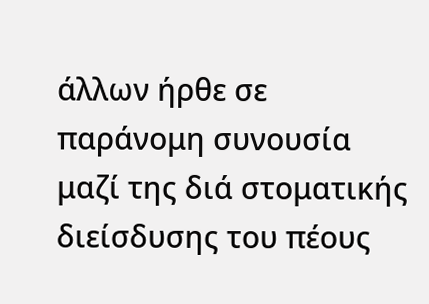άλλων ήρθε σε παράνομη συνουσία μαζί της διά στοματικής διείσδυσης του πέους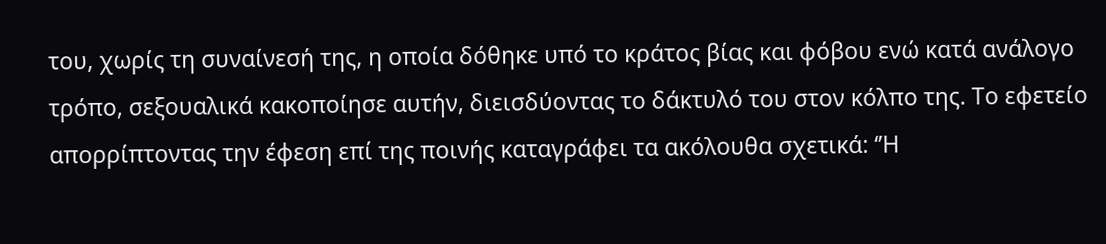του, χωρίς τη συναίνεσή της, η οποία δόθηκε υπό το κράτος βίας και φόβου ενώ κατά ανάλογο τρόπο, σεξουαλικά κακοποίησε αυτήν, διεισδύοντας το δάκτυλό του στον κόλπο της. Το εφετείο απορρίπτοντας την έφεση επί της ποινής καταγράφει τα ακόλουθα σχετικά: ‘’Η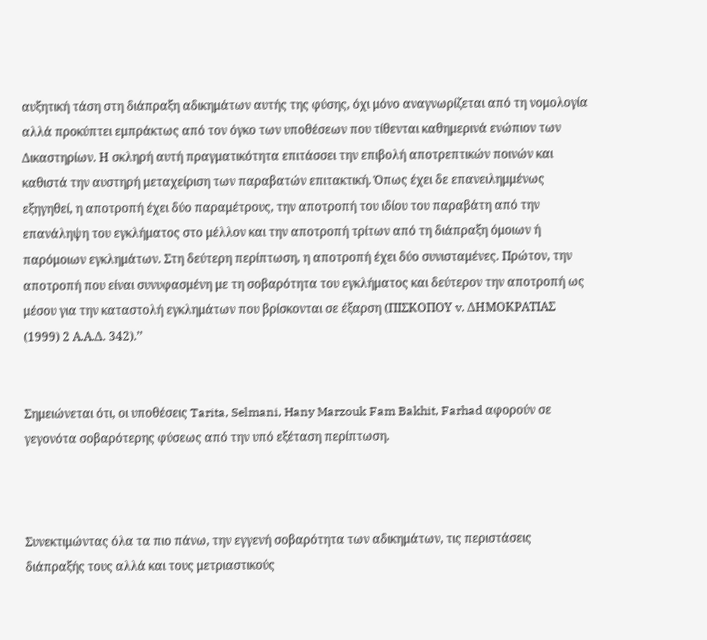αυξητική τάση στη διάπραξη αδικημάτων αυτής της φύσης, όχι μόνο αναγνωρίζεται από τη νομολογία αλλά προκύπτει εμπράκτως από τον όγκο των υποθέσεων που τίθενται καθημερινά ενώπιον των Δικαστηρίων. Η σκληρή αυτή πραγματικότητα επιτάσσει την επιβολή αποτρεπτικών ποινών και καθιστά την αυστηρή μεταχείριση των παραβατών επιτακτική. Όπως έχει δε επανειλημμένως εξηγηθεί, η αποτροπή έχει δύο παραμέτρους, την αποτροπή του ιδίου του παραβάτη από την επανάληψη του εγκλήματος στο μέλλον και την αποτροπή τρίτων από τη διάπραξη όμοιων ή παρόμοιων εγκλημάτων. Στη δεύτερη περίπτωση, η αποτροπή έχει δύο συνισταμένες. Πρώτον, την αποτροπή που είναι συνυφασμένη με τη σοβαρότητα του εγκλήματος και δεύτερον την αποτροπή ως μέσου για την καταστολή εγκλημάτων που βρίσκονται σε έξαρση (ΠΙΣΚΟΠΟΥ v. ΔΗΜΟΚΡΑΤΙΑΣ (1999) 2 Α.Α.Δ. 342).’’


Σημειώνεται ότι, οι υποθέσεις Tarita, Selmani, Hany Marzouk Fam Bakhit, Farhad αφορούν σε γεγονότα σοβαρότερης φύσεως από την υπό εξέταση περίπτωση.



Συνεκτιμώντας όλα τα πιο πάνω, την εγγενή σοβαρότητα των αδικημάτων, τις περιστάσεις διάπραξής τους αλλά και τους μετριαστικούς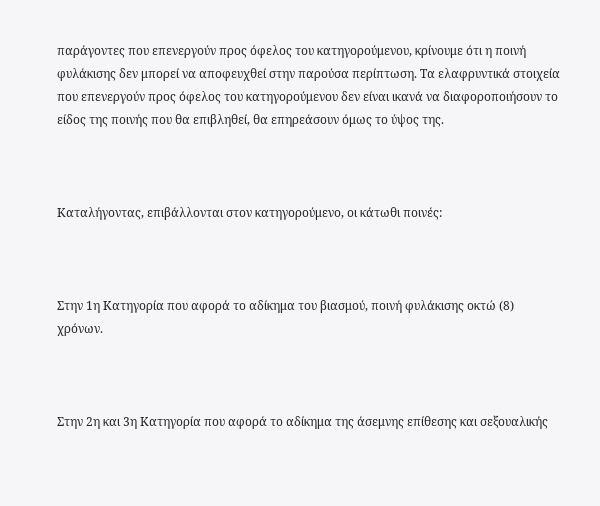παράγοντες που επενεργούν προς όφελος του κατηγορούμενου, κρίνουμε ότι η ποινή φυλάκισης δεν μπορεί να αποφευχθεί στην παρούσα περίπτωση. Τα ελαφρυντικά στοιχεία που επενεργούν προς όφελος του κατηγορούμενου δεν είναι ικανά να διαφοροποιήσουν το είδος της ποινής που θα επιβληθεί, θα επηρεάσουν όμως το ύψος της.



Καταλήγοντας, επιβάλλονται στον κατηγορούμενο, οι κάτωθι ποινές:



Στην 1η Κατηγορία που αφορά το αδίκημα του βιασμού, ποινή φυλάκισης οκτώ (8) χρόνων.



Στην 2η και 3η Κατηγορία που αφορά το αδίκημα της άσεμνης επίθεσης και σεξουαλικής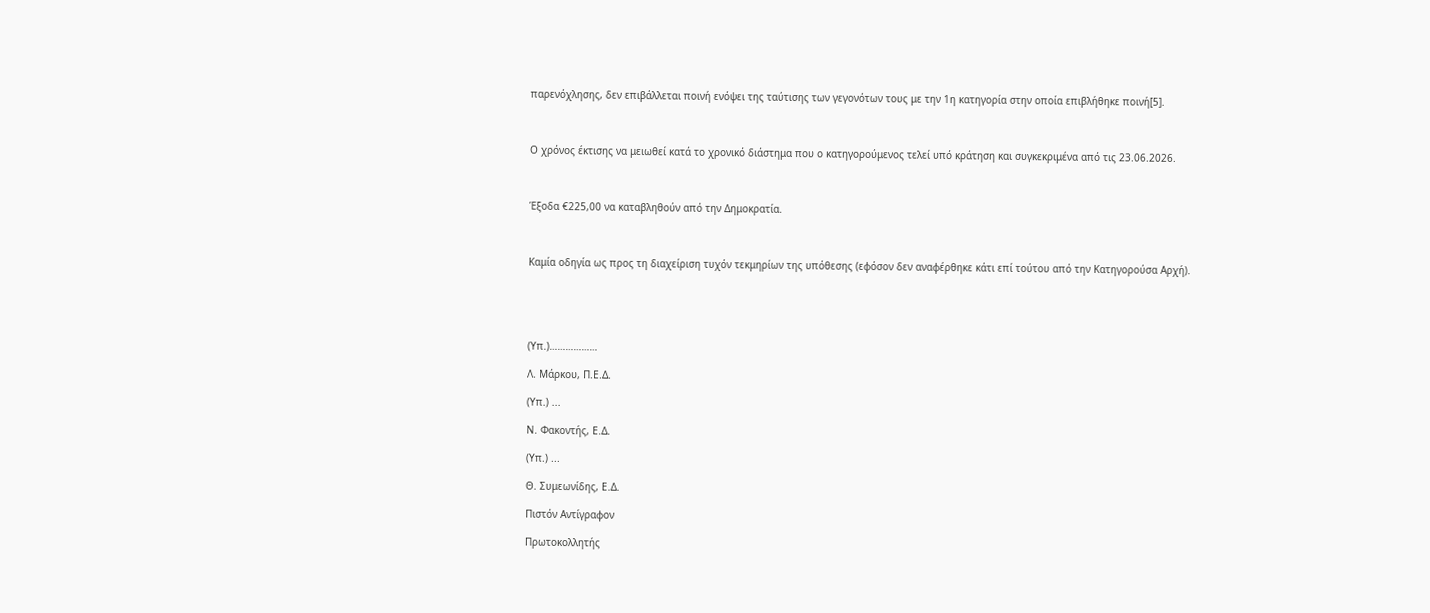παρενόχλησης, δεν επιβάλλεται ποινή ενόψει της ταύτισης των γεγονότων τους με την 1η κατηγορία στην οποία επιβλήθηκε ποινή[5].



Ο χρόνος έκτισης να μειωθεί κατά το χρονικό διάστημα που ο κατηγορούμενος τελεί υπό κράτηση και συγκεκριμένα από τις 23.06.2026.



Έξοδα €225,00 να καταβληθούν από την Δημοκρατία.



Καμία οδηγία ως προς τη διαχείριση τυχόν τεκμηρίων της υπόθεσης (εφόσον δεν αναφέρθηκε κάτι επί τούτου από την Κατηγορούσα Αρχή).





(Υπ.)………………

Λ. Μάρκου, Π.Ε.Δ.

(Υπ.) ...

Ν. Φακοντής, Ε.Δ.

(Υπ.) ...

Θ. Συμεωνίδης, Ε.Δ.

Πιστόν Αντίγραφον

Πρωτοκολλητής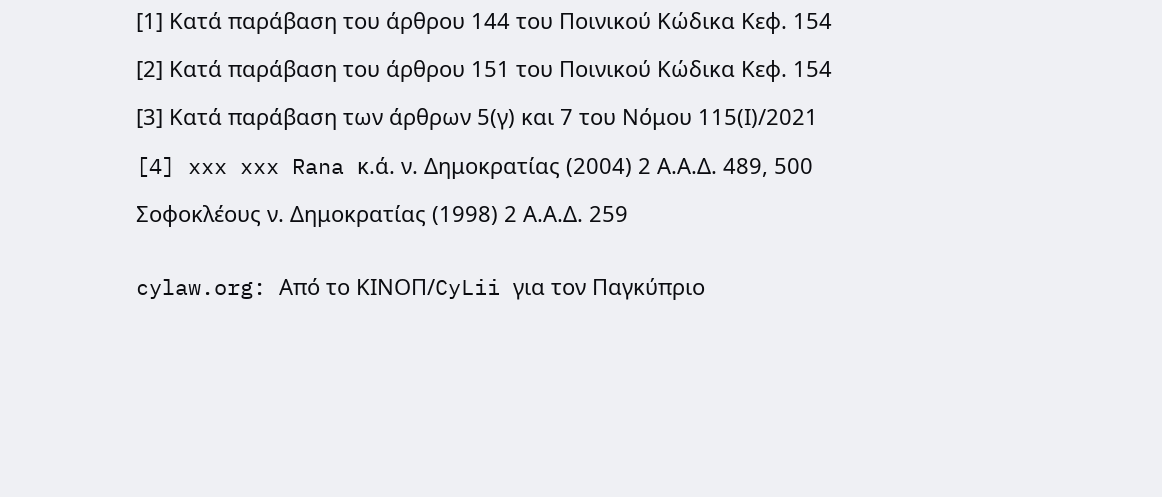[1] Κατά παράβαση του άρθρου 144 του Ποινικού Κώδικα Κεφ. 154

[2] Κατά παράβαση του άρθρου 151 του Ποινικού Κώδικα Κεφ. 154

[3] Κατά παράβαση των άρθρων 5(γ) και 7 του Νόμου 115(Ι)/2021

[4] xxx xxx Rana κ.ά. ν. Δημοκρατίας (2004) 2 Α.Α.Δ. 489, 500

Σοφοκλέους ν. Δημοκρατίας (1998) 2 Α.Α.Δ. 259


cylaw.org: Από το ΚΙΝOΠ/CyLii για τον Παγκύπριο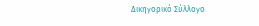Δικηγορικό Σύλλογο